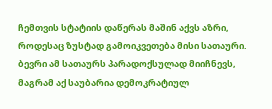ჩემთვის სტატიის დაწერას მაშინ აქვს აზრი, როდესაც ზუსტად გამოიკვეთება მისი სათაური. ბევრი ამ სათაურს პარადოქსულად მიიჩნევს, მაგრამ აქ საუბარია დემოკრატიულ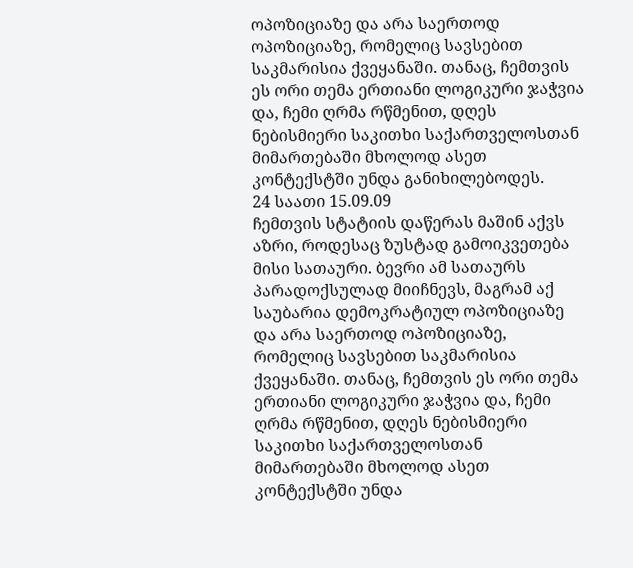ოპოზიციაზე და არა საერთოდ ოპოზიციაზე, რომელიც სავსებით საკმარისია ქვეყანაში. თანაც, ჩემთვის ეს ორი თემა ერთიანი ლოგიკური ჯაჭვია და, ჩემი ღრმა რწმენით, დღეს ნებისმიერი საკითხი საქართველოსთან მიმართებაში მხოლოდ ასეთ კონტექსტში უნდა განიხილებოდეს.
24 საათი 15.09.09
ჩემთვის სტატიის დაწერას მაშინ აქვს აზრი, როდესაც ზუსტად გამოიკვეთება მისი სათაური. ბევრი ამ სათაურს პარადოქსულად მიიჩნევს, მაგრამ აქ საუბარია დემოკრატიულ ოპოზიციაზე და არა საერთოდ ოპოზიციაზე, რომელიც სავსებით საკმარისია ქვეყანაში. თანაც, ჩემთვის ეს ორი თემა ერთიანი ლოგიკური ჯაჭვია და, ჩემი ღრმა რწმენით, დღეს ნებისმიერი საკითხი საქართველოსთან მიმართებაში მხოლოდ ასეთ კონტექსტში უნდა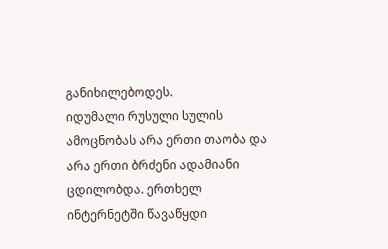განიხილებოდეს.
იდუმალი რუსული სულის ამოცნობას არა ერთი თაობა და არა ერთი ბრძენი ადამიანი ცდილობდა. ერთხელ ინტერნეტში წავაწყდი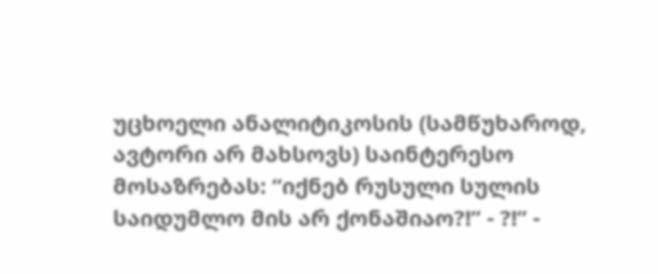უცხოელი ანალიტიკოსის (სამწუხაროდ, ავტორი არ მახსოვს) საინტერესო მოსაზრებას: “იქნებ რუსული სულის საიდუმლო მის არ ქონაშიაო?!” - ?!” -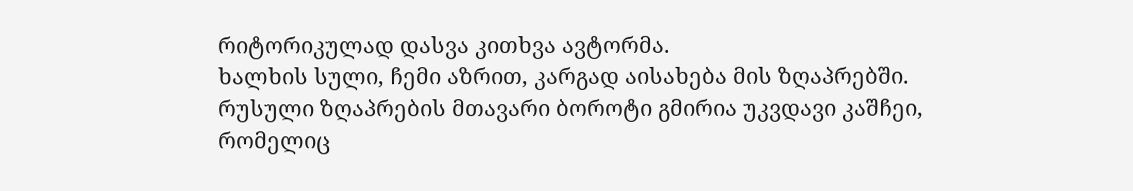რიტორიკულად დასვა კითხვა ავტორმა.
ხალხის სული, ჩემი აზრით, კარგად აისახება მის ზღაპრებში. რუსული ზღაპრების მთავარი ბოროტი გმირია უკვდავი კაშჩეი, რომელიც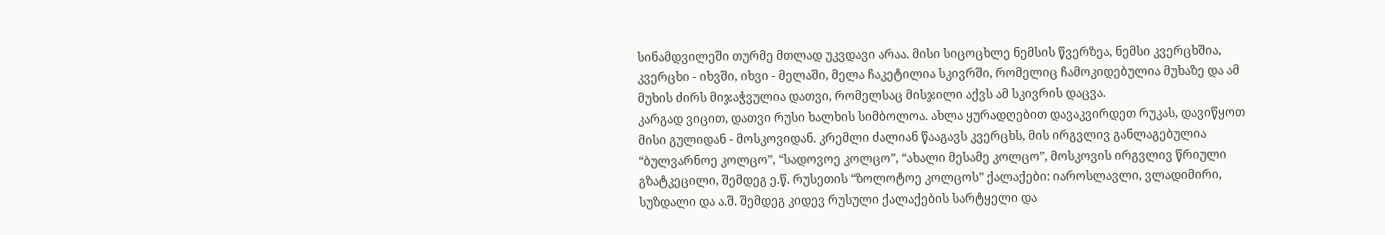სინამდვილეში თურმე მთლად უკვდავი არაა. მისი სიცოცხლე ნემსის წვერზეა, ნემსი კვერცხშია, კვერცხი - იხვში, იხვი - მელაში, მელა ჩაკეტილია სკივრში, რომელიც ჩამოკიდებულია მუხაზე და ამ მუხის ძირს მიჯაჭვულია დათვი, რომელსაც მისჯილი აქვს ამ სკივრის დაცვა.
კარგად ვიცით, დათვი რუსი ხალხის სიმბოლოა. ახლა ყურადღებით დავაკვირდეთ რუკას, დავიწყოთ მისი გულიდან - მოსკოვიდან. კრემლი ძალიან წააგავს კვერცხს, მის ირგვლივ განლაგებულია “ბულვარნოე კოლცო”, “სადოვოე კოლცო”, “ახალი მესამე კოლცო”, მოსკოვის ირგვლივ წრიული გზატკეცილი, შემდეგ ე.წ. რუსეთის “ზოლოტოე კოლცოს” ქალაქები: იაროსლავლი, ვლადიმირი, სუზდალი და ა.შ. შემდეგ კიდევ რუსული ქალაქების სარტყელი და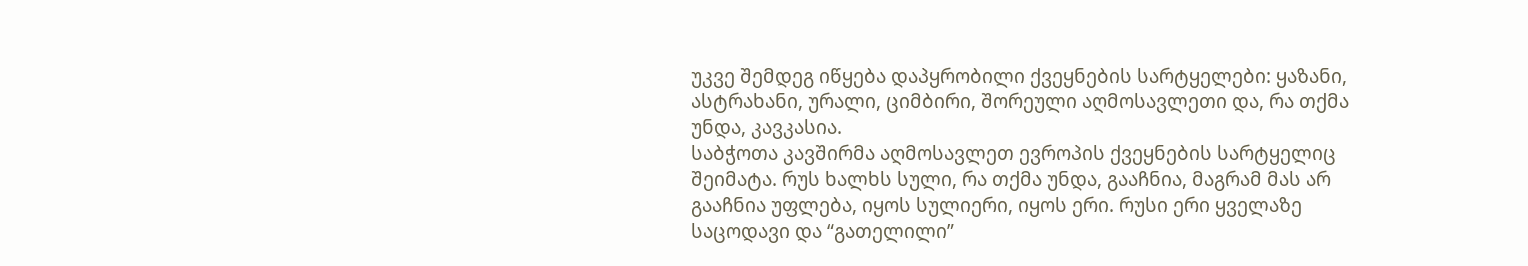უკვე შემდეგ იწყება დაპყრობილი ქვეყნების სარტყელები: ყაზანი, ასტრახანი, ურალი, ციმბირი, შორეული აღმოსავლეთი და, რა თქმა უნდა, კავკასია.
საბჭოთა კავშირმა აღმოსავლეთ ევროპის ქვეყნების სარტყელიც შეიმატა. რუს ხალხს სული, რა თქმა უნდა, გააჩნია, მაგრამ მას არ გააჩნია უფლება, იყოს სულიერი, იყოს ერი. რუსი ერი ყველაზე საცოდავი და “გათელილი”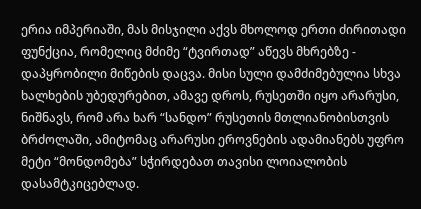ერია იმპერიაში, მას მისჯილი აქვს მხოლოდ ერთი ძირითადი ფუნქცია, რომელიც მძიმე “ტვირთად” აწევს მხრებზე - დაპყრობილი მიწების დაცვა. მისი სული დამძიმებულია სხვა ხალხების უბედურებით, ამავე დროს, რუსეთში იყო არარუსი, ნიშნავს, რომ არა ხარ “სანდო” რუსეთის მთლიანობისთვის ბრძოლაში, ამიტომაც არარუსი ეროვნების ადამიანებს უფრო მეტი “მონდომება” სჭირდებათ თავისი ლოიალობის დასამტკიცებლად.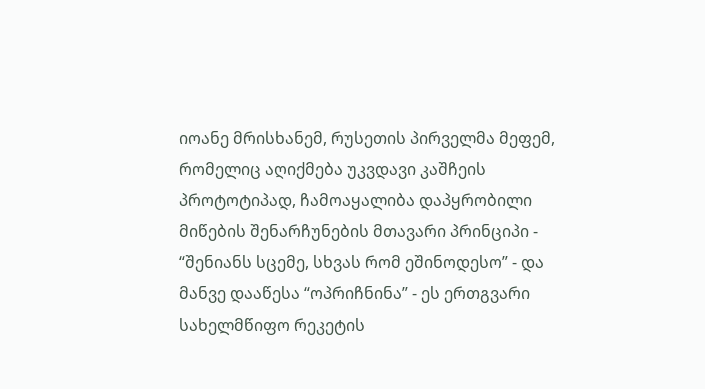იოანე მრისხანემ, რუსეთის პირველმა მეფემ, რომელიც აღიქმება უკვდავი კაშჩეის პროტოტიპად, ჩამოაყალიბა დაპყრობილი მიწების შენარჩუნების მთავარი პრინციპი - “შენიანს სცემე, სხვას რომ ეშინოდესო” - და მანვე დააწესა “ოპრიჩნინა” - ეს ერთგვარი სახელმწიფო რეკეტის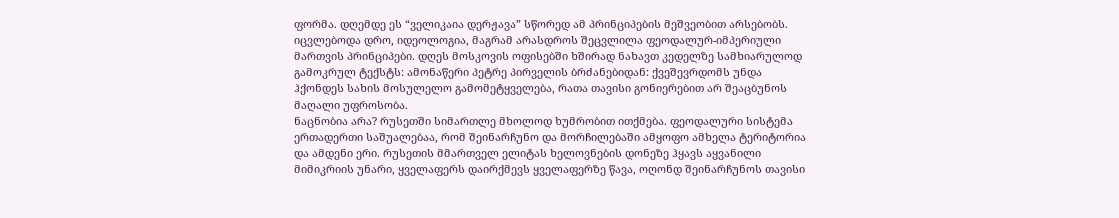ფორმა. დღემდე ეს “ველიკაია დერჟავა” სწორედ ამ პრინციპების მეშვეობით არსებობს. იცვლებოდა დრო, იდეოლოგია, მაგრამ არასდროს შეცვლილა ფეოდალურ-იმპერიული მართვის პრინციპები. დღეს მოსკოვის ოფისებში ხშირად ნახავთ კედელზე სამხიარულოდ გამოკრულ ტექსტს: ამონაწერი პეტრე პირველის ბრძანებიდან: ქვეშევრდომს უნდა ჰქონდეს სახის მოსულელო გამომეტყველება, რათა თავისი გონიერებით არ შეაცბუნოს მაღალი უფროსობა.
ნაცნობია არა? რუსეთში სიმართლე მხოლოდ ხუმრობით ითქმება. ფეოდალური სისტემა ერთადერთი საშუალებაა, რომ შეინარჩუნო და მორჩილებაში ამყოფო ამხელა ტერიტორია და ამდენი ერი. რუსეთის მმართველ ელიტას ხელოვნების დონეზე ჰყავს აყვანილი მიმიკრიის უნარი, ყველაფერს დაირქმევს ყველაფერზე წავა, ოღონდ შეინარჩუნოს თავისი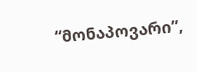“მონაპოვარი”,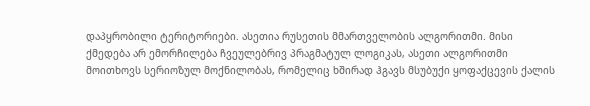დაპყრობილი ტერიტორიები. ასეთია რუსეთის მმართველობის ალგორითმი. მისი ქმედება არ ემორჩილება ჩვეულებრივ პრაგმატულ ლოგიკას, ასეთი ალგორითმი მოითხოვს სერიოზულ მოქნილობას, რომელიც ხშირად ჰგავს მსუბუქი ყოფაქცევის ქალის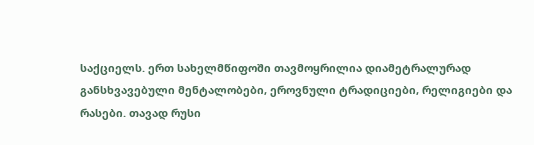საქციელს. ერთ სახელმწიფოში თავმოყრილია დიამეტრალურად განსხვავებული მენტალობები, ეროვნული ტრადიციები, რელიგიები და რასები. თავად რუსი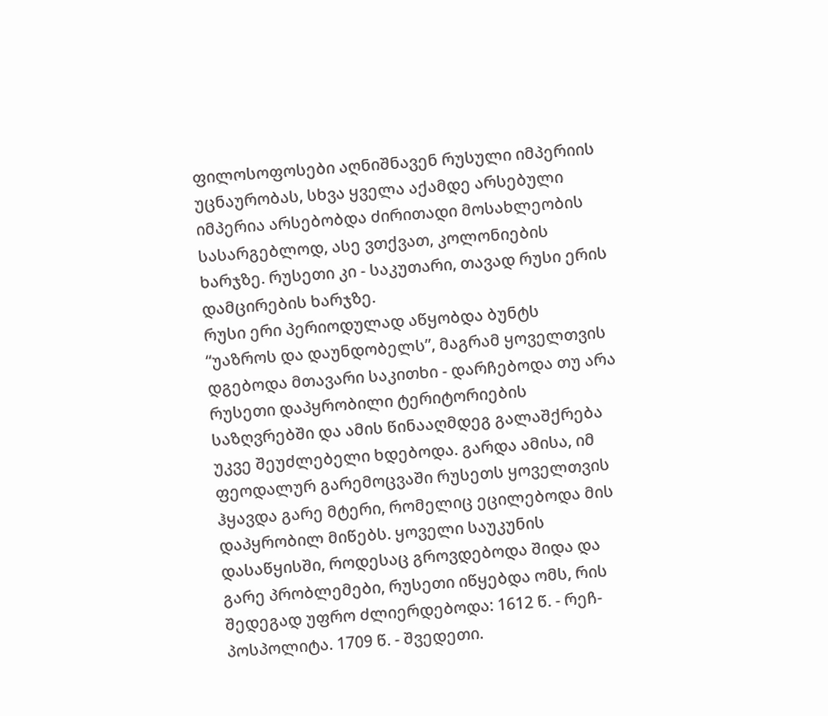ფილოსოფოსები აღნიშნავენ რუსული იმპერიის უცნაურობას, სხვა ყველა აქამდე არსებული იმპერია არსებობდა ძირითადი მოსახლეობის სასარგებლოდ, ასე ვთქვათ, კოლონიების ხარჯზე. რუსეთი კი - საკუთარი, თავად რუსი ერის დამცირების ხარჯზე.
რუსი ერი პერიოდულად აწყობდა ბუნტს “უაზროს და დაუნდობელს”, მაგრამ ყოველთვის დგებოდა მთავარი საკითხი - დარჩებოდა თუ არა რუსეთი დაპყრობილი ტერიტორიების საზღვრებში და ამის წინააღმდეგ გალაშქრება უკვე შეუძლებელი ხდებოდა. გარდა ამისა, იმ ფეოდალურ გარემოცვაში რუსეთს ყოველთვის ჰყავდა გარე მტერი, რომელიც ეცილებოდა მის დაპყრობილ მიწებს. ყოველი საუკუნის დასაწყისში, როდესაც გროვდებოდა შიდა და გარე პრობლემები, რუსეთი იწყებდა ომს, რის შედეგად უფრო ძლიერდებოდა: 1612 წ. - რეჩ-პოსპოლიტა. 1709 წ. - შვედეთი.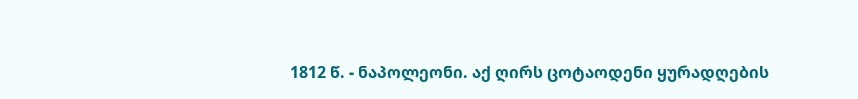1812 წ. - ნაპოლეონი. აქ ღირს ცოტაოდენი ყურადღების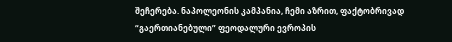შეჩერება. ნაპოლეონის კამპანია, ჩემი აზრით, ფაქტობრივად “გაერთიანებული” ფეოდალური ევროპის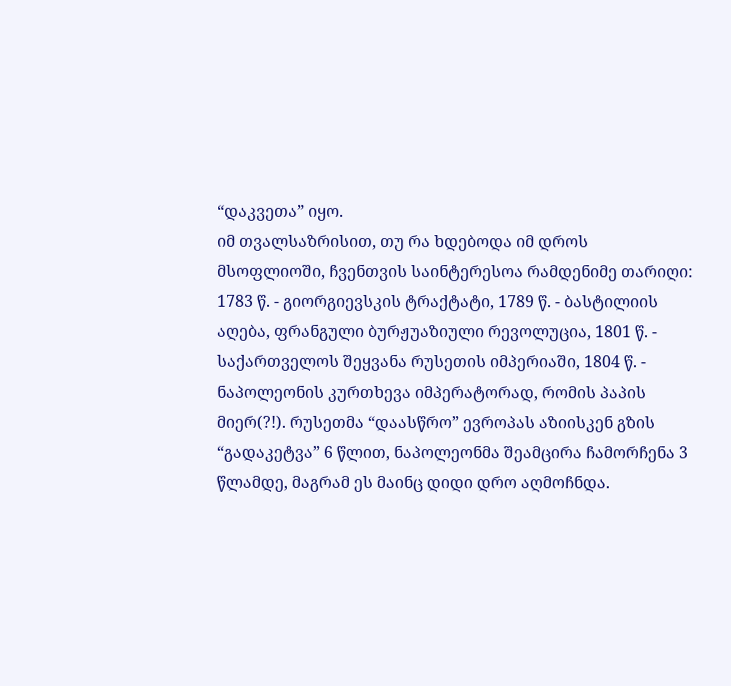“დაკვეთა” იყო.
იმ თვალსაზრისით, თუ რა ხდებოდა იმ დროს მსოფლიოში, ჩვენთვის საინტერესოა რამდენიმე თარიღი: 1783 წ. - გიორგიევსკის ტრაქტატი, 1789 წ. - ბასტილიის აღება, ფრანგული ბურჟუაზიული რევოლუცია, 1801 წ. - საქართველოს შეყვანა რუსეთის იმპერიაში, 1804 წ. - ნაპოლეონის კურთხევა იმპერატორად, რომის პაპის მიერ(?!). რუსეთმა “დაასწრო” ევროპას აზიისკენ გზის “გადაკეტვა” 6 წლით, ნაპოლეონმა შეამცირა ჩამორჩენა 3 წლამდე, მაგრამ ეს მაინც დიდი დრო აღმოჩნდა.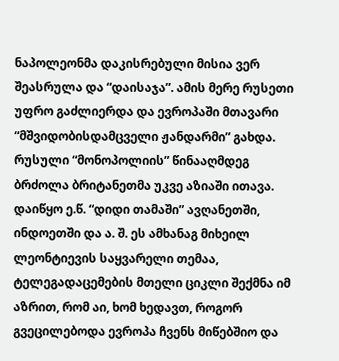ნაპოლეონმა დაკისრებული მისია ვერ შეასრულა და “დაისაჯა”. ამის მერე რუსეთი უფრო გაძლიერდა და ევროპაში მთავარი “მშვიდობისდამცველი ჟანდარმი” გახდა. რუსული “მონოპოლიის” წინააღმდეგ ბრძოლა ბრიტანეთმა უკვე აზიაში ითავა. დაიწყო ე.წ. “დიდი თამაში” ავღანეთში, ინდოეთში და ა. შ. ეს ამხანაგ მიხეილ ლეონტიევის საყვარელი თემაა, ტელეგადაცემების მთელი ციკლი შექმნა იმ აზრით, რომ აი, ხომ ხედავთ, როგორ გვეცილებოდა ევროპა ჩვენს მიწებშიო და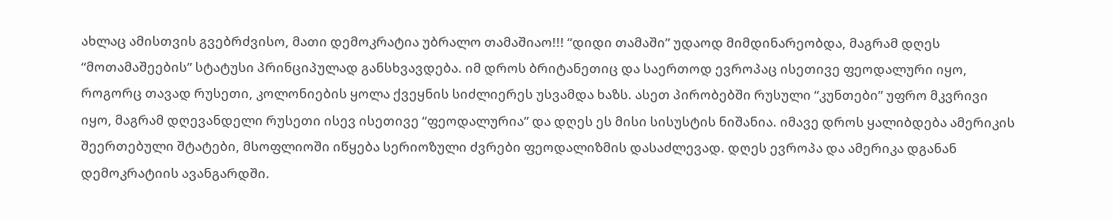ახლაც ამისთვის გვებრძვისო, მათი დემოკრატია უბრალო თამაშიაო!!! “დიდი თამაში” უდაოდ მიმდინარეობდა, მაგრამ დღეს “მოთამაშეების” სტატუსი პრინციპულად განსხვავდება. იმ დროს ბრიტანეთიც და საერთოდ ევროპაც ისეთივე ფეოდალური იყო, როგორც თავად რუსეთი, კოლონიების ყოლა ქვეყნის სიძლიერეს უსვამდა ხაზს. ასეთ პირობებში რუსული “კუნთები” უფრო მკვრივი იყო, მაგრამ დღევანდელი რუსეთი ისევ ისეთივე “ფეოდალურია” და დღეს ეს მისი სისუსტის ნიშანია. იმავე დროს ყალიბდება ამერიკის შეერთებული შტატები, მსოფლიოში იწყება სერიოზული ძვრები ფეოდალიზმის დასაძლევად. დღეს ევროპა და ამერიკა დგანან დემოკრატიის ავანგარდში.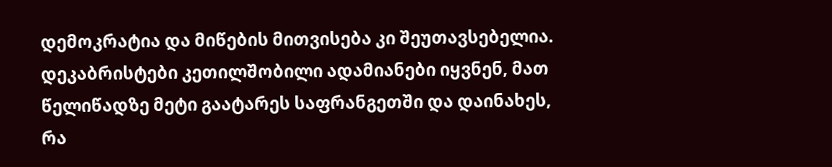დემოკრატია და მიწების მითვისება კი შეუთავსებელია.
დეკაბრისტები კეთილშობილი ადამიანები იყვნენ, მათ წელიწადზე მეტი გაატარეს საფრანგეთში და დაინახეს, რა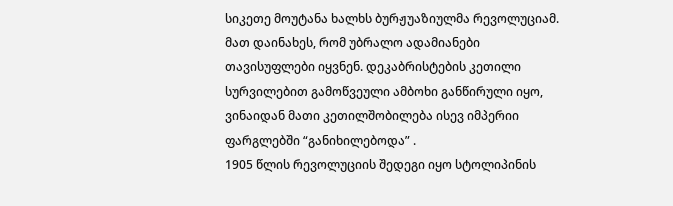სიკეთე მოუტანა ხალხს ბურჟუაზიულმა რევოლუციამ. მათ დაინახეს, რომ უბრალო ადამიანები თავისუფლები იყვნენ. დეკაბრისტების კეთილი სურვილებით გამოწვეული ამბოხი განწირული იყო, ვინაიდან მათი კეთილშობილება ისევ იმპერიი ფარგლებში “განიხილებოდა” .
1905 წლის რევოლუციის შედეგი იყო სტოლიპინის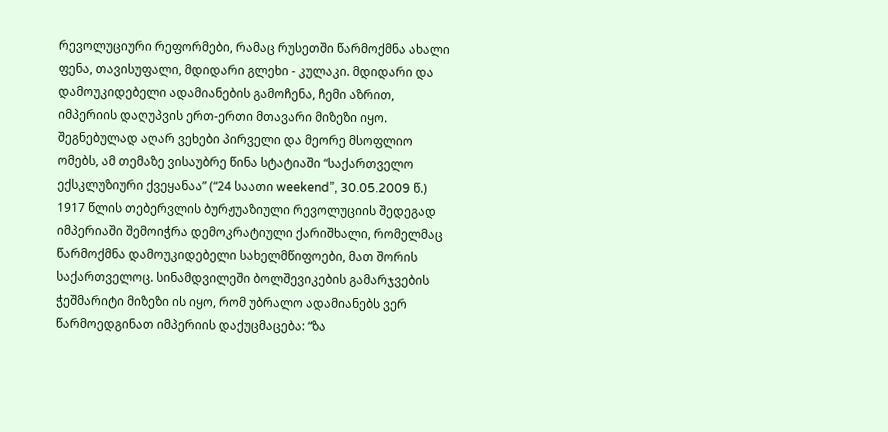რევოლუციური რეფორმები, რამაც რუსეთში წარმოქმნა ახალი ფენა, თავისუფალი, მდიდარი გლეხი - კულაკი. მდიდარი და დამოუკიდებელი ადამიანების გამოჩენა, ჩემი აზრით, იმპერიის დაღუპვის ერთ-ერთი მთავარი მიზეზი იყო. შეგნებულად აღარ ვეხები პირველი და მეორე მსოფლიო ომებს, ამ თემაზე ვისაუბრე წინა სტატიაში “საქართველო ექსკლუზიური ქვეყანაა” (“24 საათი weekend”, 30.05.2009 წ.)
1917 წლის თებერვლის ბურჟუაზიული რევოლუციის შედეგად იმპერიაში შემოიჭრა დემოკრატიული ქარიშხალი, რომელმაც წარმოქმნა დამოუკიდებელი სახელმწიფოები, მათ შორის საქართველოც. სინამდვილეში ბოლშევიკების გამარჯვების ჭეშმარიტი მიზეზი ის იყო, რომ უბრალო ადამიანებს ვერ წარმოედგინათ იმპერიის დაქუცმაცება: “ზა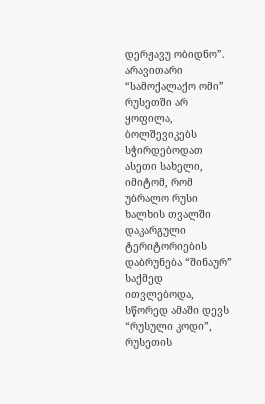დერჟავუ ობიდნო”. არავითარი “სამოქალაქო ომი” რუსეთში არ ყოფილა, ბოლშევიკებს სჭირდებოდათ ასეთი სახელი, იმიტომ, რომ უბრალო რუსი ხალხის თვალში დაკარგული ტერიტორიების დაბრუნება “შინაურ” საქმედ ითვლებოდა, სწორედ ამაში დევს “რუსული კოდი”, რუსეთის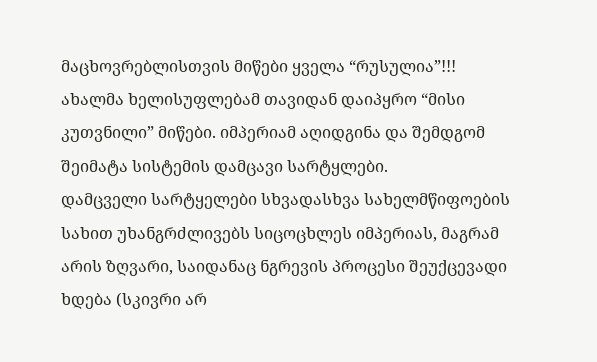მაცხოვრებლისთვის მიწები ყველა “რუსულია”!!! ახალმა ხელისუფლებამ თავიდან დაიპყრო “მისი კუთვნილი” მიწები. იმპერიამ აღიდგინა და შემდგომ შეიმატა სისტემის დამცავი სარტყლები.
დამცველი სარტყელები სხვადასხვა სახელმწიფოების სახით უხანგრძლივებს სიცოცხლეს იმპერიას, მაგრამ არის ზღვარი, საიდანაც ნგრევის პროცესი შეუქცევადი ხდება (სკივრი არ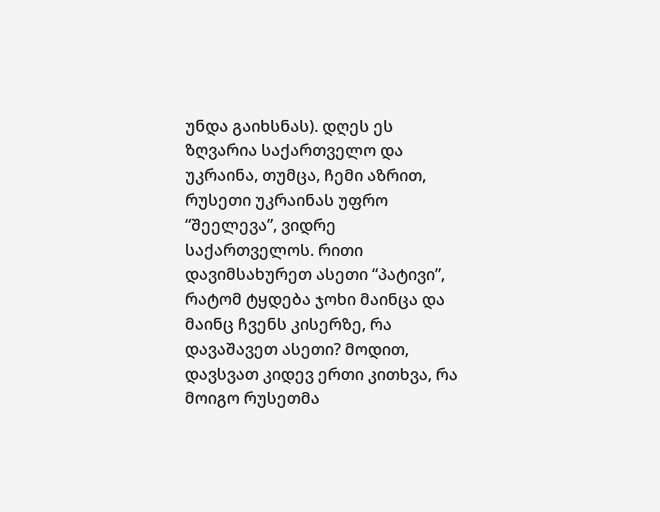უნდა გაიხსნას). დღეს ეს ზღვარია საქართველო და უკრაინა, თუმცა, ჩემი აზრით, რუსეთი უკრაინას უფრო “შეელევა”, ვიდრე საქართველოს. რითი დავიმსახურეთ ასეთი “პატივი”, რატომ ტყდება ჯოხი მაინცა და მაინც ჩვენს კისერზე, რა დავაშავეთ ასეთი? მოდით, დავსვათ კიდევ ერთი კითხვა, რა მოიგო რუსეთმა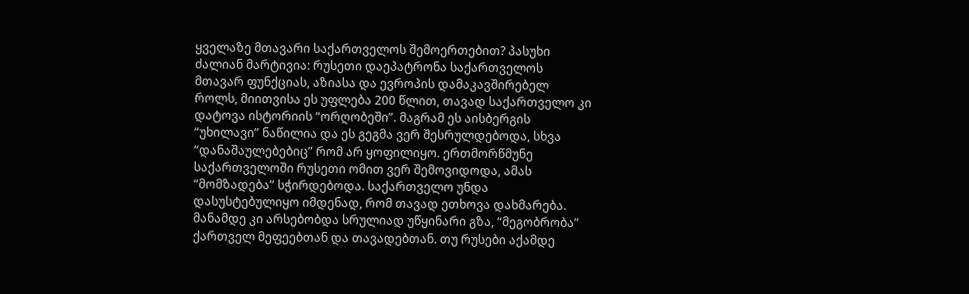ყველაზე მთავარი საქართველოს შემოერთებით? პასუხი ძალიან მარტივია: რუსეთი დაეპატრონა საქართველოს მთავარ ფუნქციას, აზიასა და ევროპის დამაკავშირებელ როლს, მიითვისა ეს უფლება 200 წლით, თავად საქართველო კი დატოვა ისტორიის “ორღობეში”. მაგრამ ეს აისბერგის “უხილავი” ნაწილია და ეს გეგმა ვერ შესრულდებოდა, სხვა “დანაშაულებებიც” რომ არ ყოფილიყო. ერთმორწმუნე საქართველოში რუსეთი ომით ვერ შემოვიდოდა, ამას “მომზადება” სჭირდებოდა. საქართველო უნდა დასუსტებულიყო იმდენად, რომ თავად ეთხოვა დახმარება. მანამდე კი არსებობდა სრულიად უწყინარი გზა, “მეგობრობა” ქართველ მეფეებთან და თავადებთან. თუ რუსები აქამდე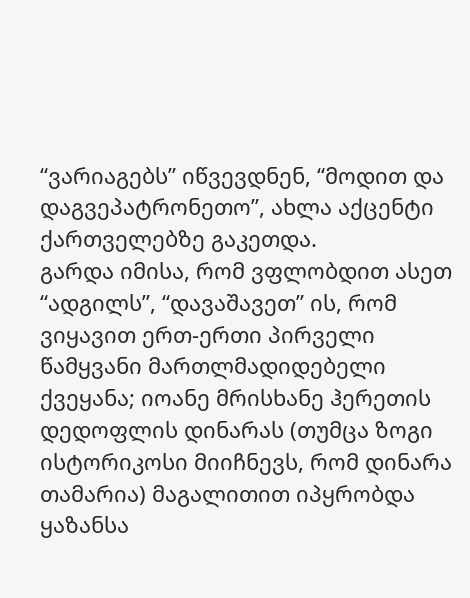“ვარიაგებს” იწვევდნენ, “მოდით და დაგვეპატრონეთო”, ახლა აქცენტი ქართველებზე გაკეთდა.
გარდა იმისა, რომ ვფლობდით ასეთ “ადგილს”, “დავაშავეთ” ის, რომ ვიყავით ერთ-ერთი პირველი წამყვანი მართლმადიდებელი ქვეყანა; იოანე მრისხანე ჰერეთის დედოფლის დინარას (თუმცა ზოგი ისტორიკოსი მიიჩნევს, რომ დინარა თამარია) მაგალითით იპყრობდა ყაზანსა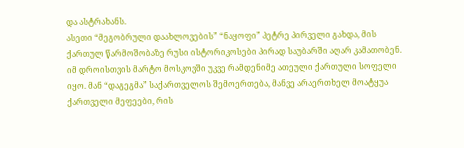და ასტრახანს.
ასეთი “მეგობრული დაახლოვების” “ნაყოფი” პეტრე პირველი გახდა, მის ქართულ წარმოშობაზე რუსი ისტორიკოსები პირად საუბარში აღარ კამათობენ. იმ დროისთვის მარტო მოსკოვში უკვე რამდენიმე ათეული ქართული სოფელი იყო. მან “დაგეგმა” საქართველოს შემოერთება, მანვე არაერთხელ მოატყუა ქართველი მეფეები, რის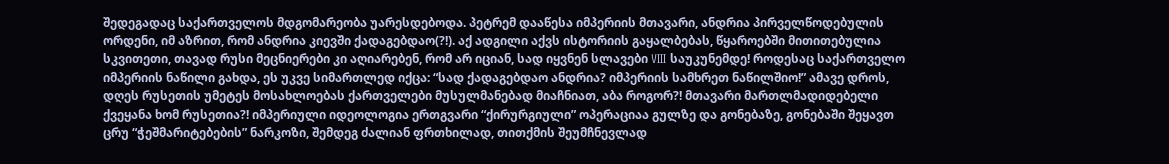შედეგადაც საქართველოს მდგომარეობა უარესდებოდა. პეტრემ დააწესა იმპერიის მთავარი, ანდრია პირველწოდებულის ორდენი, იმ აზრით, რომ ანდრია კიევში ქადაგებდაო(?!). აქ ადგილი აქვს ისტორიის გაყალბებას, წყაროებში მითითებულია სკვითეთი, თავად რუსი მეცნიერები კი აღიარებენ, რომ არ იციან, სად იყვნენ სლავები VIII საუკუნემდე! როდესაც საქართველო იმპერიის ნაწილი გახდა, ეს უკვე სიმართლედ იქცა: “სად ქადაგებდაო ანდრია? იმპერიის სამხრეთ ნაწილშიო!” ამავე დროს, დღეს რუსეთის უმეტეს მოსახლოებას ქართველები მუსულმანებად მიაჩნიათ, აბა როგორ?! მთავარი მართლმადიდებელი ქვეყანა ხომ რუსეთია?! იმპერიული იდეოლოგია ერთგვარი “ქირურგიული” ოპერაციაა გულზე და გონებაზე, გონებაში შეყავთ ცრუ “ჭეშმარიტებების” ნარკოზი, შემდეგ ძალიან ფრთხილად, თითქმის შეუმჩნევლად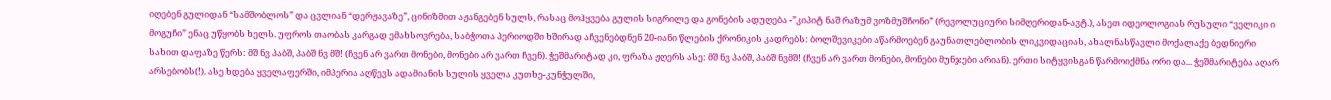იღებენ გულიდან “სამშობლოს” და ცვლიან “დერჟავაზე”, ცინიზმით აჟანგებენ სულს, რასაც მოჰყვება გულის სიგრილე და გონების ადუღება -”კიპიტ ნაშ რაზუმ ვოზმუშჩონი” (რევოლუციური სიმღერიდან-ავტ.), ასეთ იდეოლოგიას რუსული “ველიკი ი მოგუჩი” ენაც უწყობს ხელს. უფროს თაობას კარგად ემახსოვრება, საბჭოთა პერიოდში ხშირად აჩვენებდნენ 20-იანი წლების ქრონიკის კადრებს: ბოლშევიკები აწარმოებენ გაუნათლებლობის ლიკვიდაციას, ახალნასწავლი მოქალაქე ბედნიერი სახით დაფაზე წერს: მშ ნვ პაბშ, პაბშ ნვ მშ! (ჩვენ არ ვართ მონები, მონები არ ვართ ჩვენ). ჭეშმარიტად კი, ფრაზა ჟღერს ასე: მშ ნვ პაბშ, პაბშ ნვმშ! (ჩვენ არ ვართ მონები, მონები მუნჯები არიან). ერთი სიტყვისგან წარმოიქმნა ორი და... ჭეშმარიტება აღარ არსებობს(!). ასე ხდება ყველაფერში, იმპერია აღწევს ადამიანის სულის ყველა კუთხე-კუნჭულში,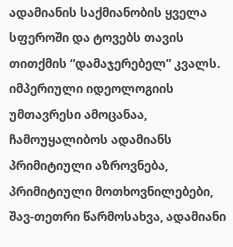ადამიანის საქმიანობის ყველა სფეროში და ტოვებს თავის თითქმის “დამაჯერებელ” კვალს. იმპერიული იდეოლოგიის უმთავრესი ამოცანაა, ჩამოუყალიბოს ადამიანს პრიმიტიული აზროვნება, პრიმიტიული მოთხოვნილებები, შავ-თეთრი წარმოსახვა, ადამიანი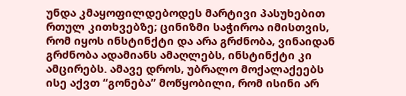უნდა კმაყოფილდებოდეს მარტივი პასუხებით რთულ კითხვებზე; ცინიზმი საჭიროა იმისთვის, რომ იყოს ინსტინქტი და არა გრძნობა, ვინაიდან გრძნობა ადამიანს ამაღლებს, ინსტინქტი კი ამცირებს. ამავე დროს, უბრალო მოქალაქეებს ისე აქვთ “გონება” მოწყობილი, რომ ისინი არ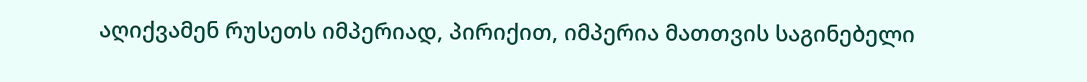აღიქვამენ რუსეთს იმპერიად, პირიქით, იმპერია მათთვის საგინებელი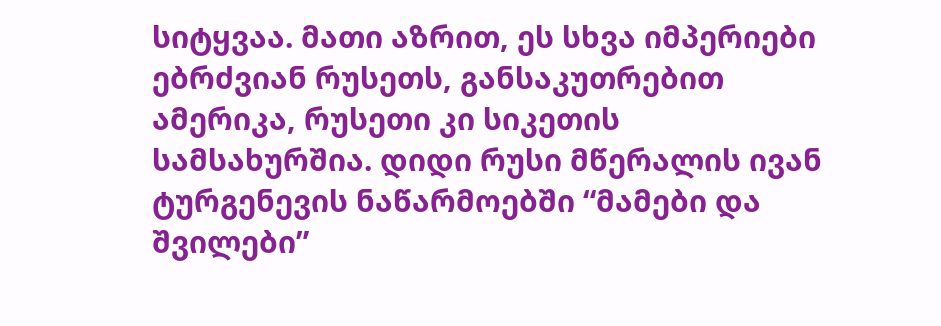სიტყვაა. მათი აზრით, ეს სხვა იმპერიები ებრძვიან რუსეთს, განსაკუთრებით ამერიკა, რუსეთი კი სიკეთის სამსახურშია. დიდი რუსი მწერალის ივან ტურგენევის ნაწარმოებში “მამები და შვილები”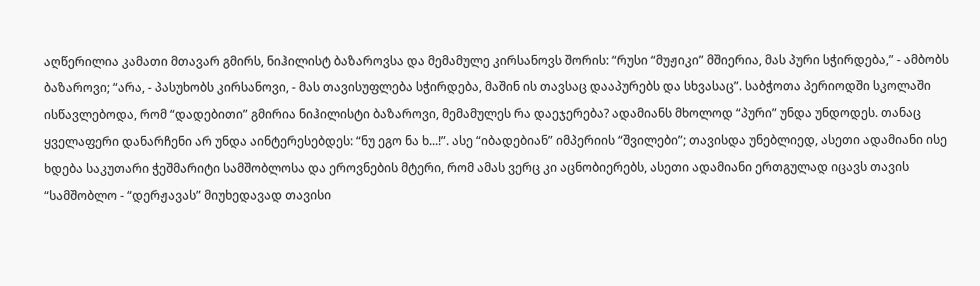აღწერილია კამათი მთავარ გმირს, ნიჰილისტ ბაზაროვსა და მემამულე კირსანოვს შორის: “რუსი “მუჟიკი” მშიერია, მას პური სჭირდება,” - ამბობს ბაზაროვი; “არა, - პასუხობს კირსანოვი, - მას თავისუფლება სჭირდება, მაშინ ის თავსაც დააპურებს და სხვასაც”. საბჭოთა პერიოდში სკოლაში ისწავლებოდა, რომ “დადებითი” გმირია ნიჰილისტი ბაზაროვი, მემამულეს რა დაეჯერება? ადამიანს მხოლოდ “პური” უნდა უნდოდეს. თანაც ყველაფერი დანარჩენი არ უნდა აინტერესებდეს: “ნუ ეგო ნა ხ...!”. ასე “იბადებიან” იმპერიის “შვილები”; თავისდა უნებლიედ, ასეთი ადამიანი ისე ხდება საკუთარი ჭეშმარიტი სამშობლოსა და ეროვნების მტერი, რომ ამას ვერც კი აცნობიერებს, ასეთი ადამიანი ერთგულად იცავს თავის “სამშობლო - “დერჟავას” მიუხედავად თავისი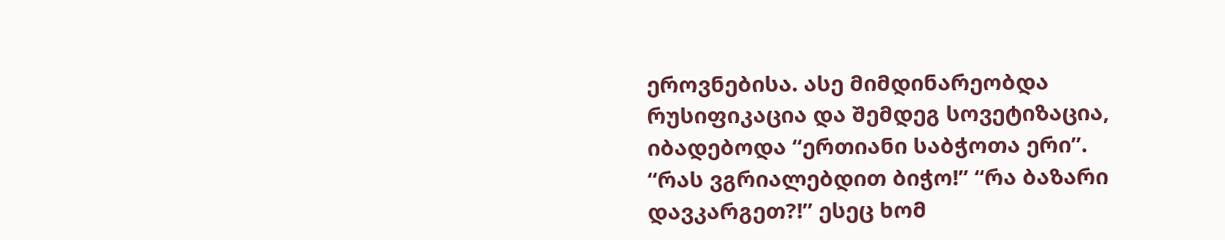ეროვნებისა. ასე მიმდინარეობდა რუსიფიკაცია და შემდეგ სოვეტიზაცია, იბადებოდა “ერთიანი საბჭოთა ერი”. “რას ვგრიალებდით ბიჭო!” “რა ბაზარი დავკარგეთ?!” ესეც ხომ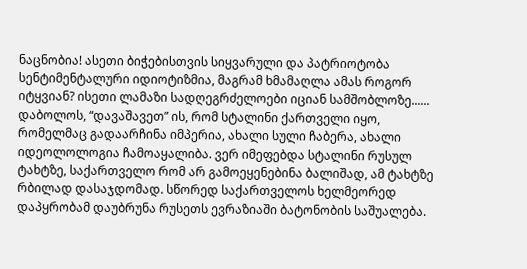ნაცნობია! ასეთი ბიჭებისთვის სიყვარული და პატრიოტობა სენტიმენტალური იდიოტიზმია, მაგრამ ხმამაღლა ამას როგორ იტყვიან? ისეთი ლამაზი სადღეგრძელოები იციან სამშობლოზე......
დაბოლოს, “დავაშავეთ” ის, რომ სტალინი ქართველი იყო, რომელმაც გადაარჩინა იმპერია, ახალი სული ჩაბერა, ახალი იდეოლოლოგია ჩამოაყალიბა. ვერ იმეფებდა სტალინი რუსულ ტახტზე, საქართველო რომ არ გამოეყენებინა ბალიშად, ამ ტახტზე რბილად დასაჯდომად. სწორედ საქართველოს ხელმეორედ დაპყრობამ დაუბრუნა რუსეთს ევრაზიაში ბატონობის საშუალება.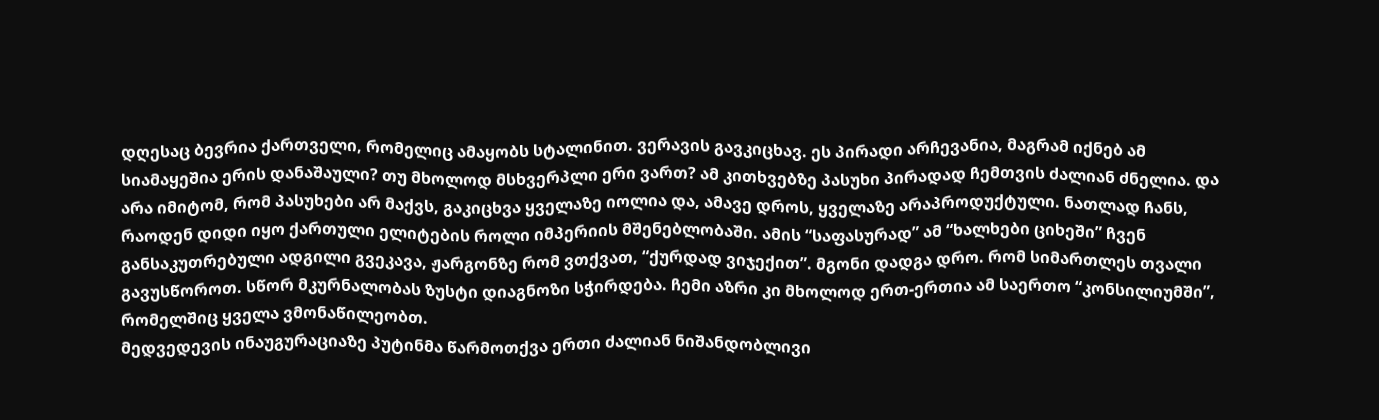დღესაც ბევრია ქართველი, რომელიც ამაყობს სტალინით. ვერავის გავკიცხავ. ეს პირადი არჩევანია, მაგრამ იქნებ ამ სიამაყეშია ერის დანაშაული? თუ მხოლოდ მსხვერპლი ერი ვართ? ამ კითხვებზე პასუხი პირადად ჩემთვის ძალიან ძნელია. და არა იმიტომ, რომ პასუხები არ მაქვს, გაკიცხვა ყველაზე იოლია და, ამავე დროს, ყველაზე არაპროდუქტული. ნათლად ჩანს, რაოდენ დიდი იყო ქართული ელიტების როლი იმპერიის მშენებლობაში. ამის “საფასურად” ამ “ხალხები ციხეში” ჩვენ განსაკუთრებული ადგილი გვეკავა, ჟარგონზე რომ ვთქვათ, “ქურდად ვიჯექით”. მგონი დადგა დრო. რომ სიმართლეს თვალი გავუსწოროთ. სწორ მკურნალობას ზუსტი დიაგნოზი სჭირდება. ჩემი აზრი კი მხოლოდ ერთ-ერთია ამ საერთო “კონსილიუმში”, რომელშიც ყველა ვმონაწილეობთ.
მედვედევის ინაუგურაციაზე პუტინმა წარმოთქვა ერთი ძალიან ნიშანდობლივი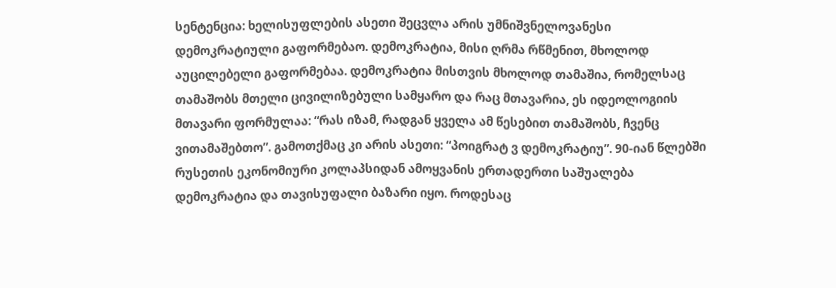სენტენცია: ხელისუფლების ასეთი შეცვლა არის უმნიშვნელოვანესი დემოკრატიული გაფორმებაო. დემოკრატია, მისი ღრმა რწმენით, მხოლოდ აუცილებელი გაფორმებაა. დემოკრატია მისთვის მხოლოდ თამაშია, რომელსაც თამაშობს მთელი ცივილიზებული სამყარო და რაც მთავარია, ეს იდეოლოგიის მთავარი ფორმულაა: “რას იზამ, რადგან ყველა ამ წესებით თამაშობს, ჩვენც ვითამაშებთო”. გამოთქმაც კი არის ასეთი: “პოიგრატ ვ დემოკრატიუ”. 90-იან წლებში რუსეთის ეკონომიური კოლაპსიდან ამოყვანის ერთადერთი საშუალება დემოკრატია და თავისუფალი ბაზარი იყო. როდესაც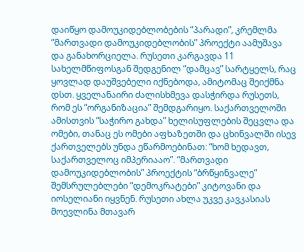დაიწყო დამოუკიდებლობების “პარადი”, კრემლმა “მართვადი დამოუკიდებლობის” პროექტი აამუშავა და განახორციელა. რუსეთი კარგავდა 11 სახელმწიფოსგან შედგენილ “დამცავ” სარტყელს, რაც ყოვლად დაუშვებელი იქნებოდა, ამიტომაც შეიქმნა დსთ. ყველანაირი ძალისხმევა დასჭირდა რუსეთს, რომ ეს “ორგანიზაცია” შემდგარიყო. საქართველოში ამისთვის “საჭირო გახდა” ხელისუფლების შეცვლა და ომები, თანაც ეს ომები აფხაზეთში და ცხინვალში ისევ ქართველებს უნდა ეწარმოებინათ: “ხომ ხედავთ, საქართველოც იმპერიააო”. “მართვადი დამოუკიდებლობის” პროექტის “ბრწყინვალე” შემსრულებლები “დემოკრატები” კიტოვანი და იოსელიანი იყვნენ. რუსეთი ახლა უკვე კავკასიას მოევლინა მთავარ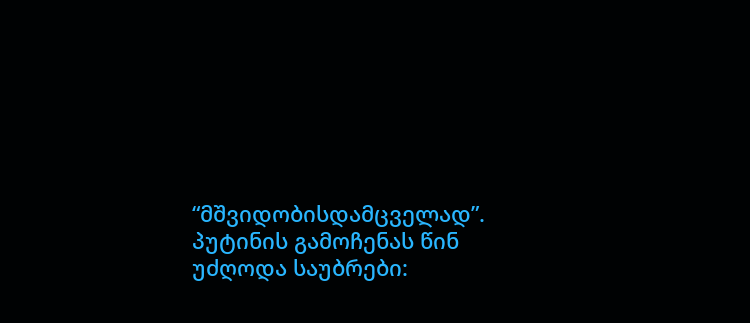“მშვიდობისდამცველად”. პუტინის გამოჩენას წინ უძღოდა საუბრები: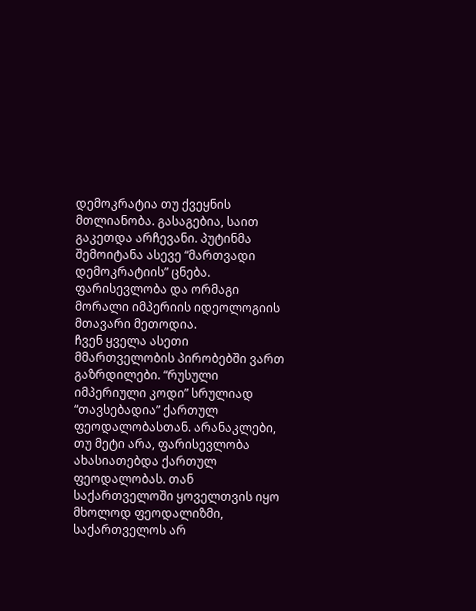დემოკრატია თუ ქვეყნის მთლიანობა. გასაგებია, საით გაკეთდა არჩევანი. პუტინმა შემოიტანა ასევე “მართვადი დემოკრატიის” ცნება. ფარისევლობა და ორმაგი მორალი იმპერიის იდეოლოგიის მთავარი მეთოდია.
ჩვენ ყველა ასეთი მმართველობის პირობებში ვართ გაზრდილები. “რუსული იმპერიული კოდი” სრულიად “თავსებადია” ქართულ ფეოდალობასთან. არანაკლები, თუ მეტი არა, ფარისევლობა ახასიათებდა ქართულ ფეოდალობას. თან საქართველოში ყოველთვის იყო მხოლოდ ფეოდალიზმი, საქართველოს არ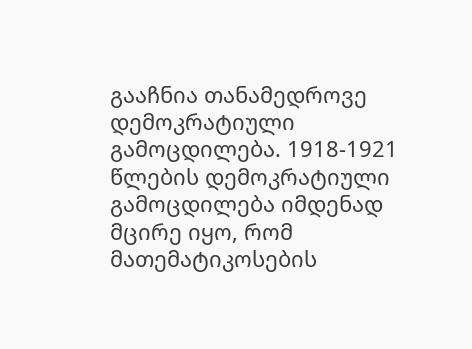გააჩნია თანამედროვე დემოკრატიული გამოცდილება. 1918-1921 წლების დემოკრატიული გამოცდილება იმდენად მცირე იყო, რომ მათემატიკოსების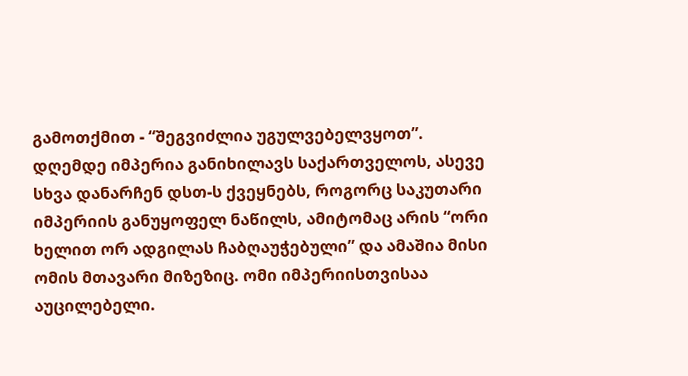გამოთქმით - “შეგვიძლია უგულვებელვყოთ”.
დღემდე იმპერია განიხილავს საქართველოს, ასევე სხვა დანარჩენ დსთ-ს ქვეყნებს, როგორც საკუთარი იმპერიის განუყოფელ ნაწილს, ამიტომაც არის “ორი ხელით ორ ადგილას ჩაბღაუჭებული” და ამაშია მისი ომის მთავარი მიზეზიც. ომი იმპერიისთვისაა აუცილებელი.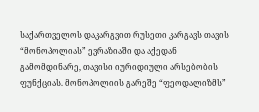საქართველოს დაკარგვით რუსეთი კარგავს თავის “მონოპოლიას” ევრაზიაში და აქედან გამომდინარე, თავისი იურიდიული არსებობის ფუნქციას. მონოპოლიის გარეშე “ფეოდალიზმს”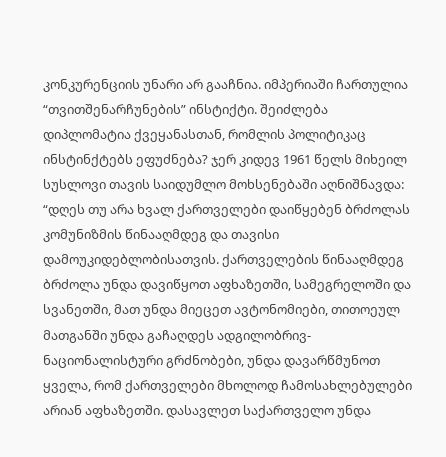კონკურენციის უნარი არ გააჩნია. იმპერიაში ჩართულია “თვითშენარჩუნების” ინსტიქტი. შეიძლება დიპლომატია ქვეყანასთან, რომლის პოლიტიკაც ინსტინქტებს ეფუძნება? ჯერ კიდევ 1961 წელს მიხეილ სუსლოვი თავის საიდუმლო მოხსენებაში აღნიშნავდა: “დღეს თუ არა ხვალ ქართველები დაიწყებენ ბრძოლას კომუნიზმის წინააღმდეგ და თავისი დამოუკიდებლობისათვის. ქართველების წინააღმდეგ ბრძოლა უნდა დავიწყოთ აფხაზეთში, სამეგრელოში და სვანეთში, მათ უნდა მიეცეთ ავტონომიები, თითოეულ მათგანში უნდა გაჩაღდეს ადგილობრივ-ნაციონალისტური გრძნობები, უნდა დავარწმუნოთ ყველა, რომ ქართველები მხოლოდ ჩამოსახლებულები არიან აფხაზეთში. დასავლეთ საქართველო უნდა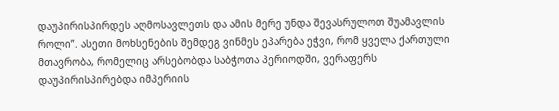დაუპირისპირდეს აღმოსავლეთს და ამის მერე უნდა შევასრულოთ შუამავლის როლი”. ასეთი მოხსენების შემდეგ ვინმეს ეპარება ეჭვი, რომ ყველა ქართული მთავრობა, რომელიც არსებობდა საბჭოთა პერიოდში, ვერაფერს დაუპირისპირებდა იმპერიის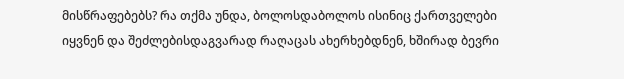მისწრაფებებს? რა თქმა უნდა, ბოლოსდაბოლოს ისინიც ქართველები იყვნენ და შეძლებისდაგვარად რაღაცას ახერხებდნენ, ხშირად ბევრი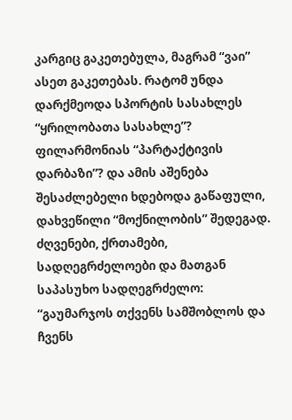კარგიც გაკეთებულა, მაგრამ “ვაი” ასეთ გაკეთებას. რატომ უნდა დარქმეოდა სპორტის სასახლეს “ყრილობათა სასახლე”? ფილარმონიას “პარტაქტივის დარბაზი”? და ამის აშენება შესაძლებელი ხდებოდა გაწაფული, დახვეწილი “მოქნილობის” შედეგად. ძღვენები, ქრთამები, სადღეგრძელოები და მათგან საპასუხო სადღეგრძელო: “გაუმარჯოს თქვენს სამშობლოს და ჩვენს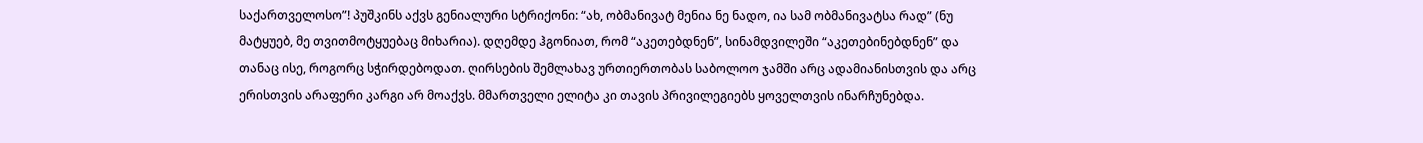საქართველოსო”! პუშკინს აქვს გენიალური სტრიქონი: “ახ, ობმანივატ მენია ნე ნადო, ია სამ ობმანივატსა რად” (ნუ მატყუებ, მე თვითმოტყუებაც მიხარია). დღემდე ჰგონიათ, რომ “აკეთებდნენ”, სინამდვილეში “აკეთებინებდნენ” და თანაც ისე, როგორც სჭირდებოდათ. ღირსების შემლახავ ურთიერთობას საბოლოო ჯამში არც ადამიანისთვის და არც ერისთვის არაფერი კარგი არ მოაქვს. მმართველი ელიტა კი თავის პრივილეგიებს ყოველთვის ინარჩუნებდა.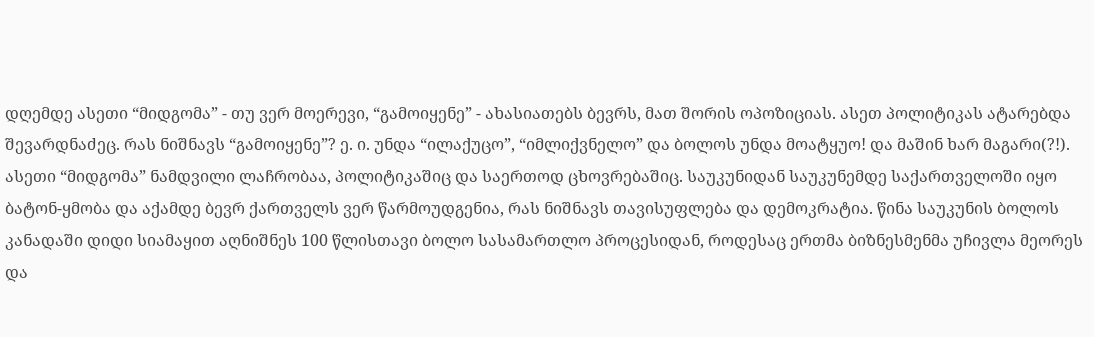დღემდე ასეთი “მიდგომა” - თუ ვერ მოერევი, “გამოიყენე” - ახასიათებს ბევრს, მათ შორის ოპოზიციას. ასეთ პოლიტიკას ატარებდა შევარდნაძეც. რას ნიშნავს “გამოიყენე”? ე. ი. უნდა “ილაქუცო”, “იმლიქვნელო” და ბოლოს უნდა მოატყუო! და მაშინ ხარ მაგარი(?!). ასეთი “მიდგომა” ნამდვილი ლაჩრობაა, პოლიტიკაშიც და საერთოდ ცხოვრებაშიც. საუკუნიდან საუკუნემდე საქართველოში იყო ბატონ-ყმობა და აქამდე ბევრ ქართველს ვერ წარმოუდგენია, რას ნიშნავს თავისუფლება და დემოკრატია. წინა საუკუნის ბოლოს კანადაში დიდი სიამაყით აღნიშნეს 100 წლისთავი ბოლო სასამართლო პროცესიდან, როდესაც ერთმა ბიზნესმენმა უჩივლა მეორეს და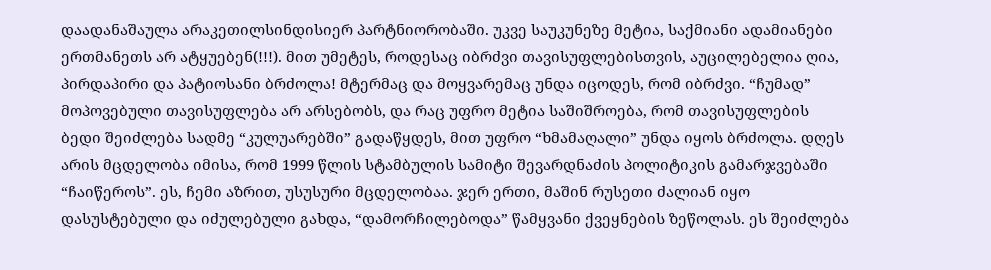დაადანაშაულა არაკეთილსინდისიერ პარტნიორობაში. უკვე საუკუნეზე მეტია, საქმიანი ადამიანები ერთმანეთს არ ატყუებენ(!!!). მით უმეტეს, როდესაც იბრძვი თავისუფლებისთვის, აუცილებელია ღია, პირდაპირი და პატიოსანი ბრძოლა! მტერმაც და მოყვარემაც უნდა იცოდეს, რომ იბრძვი. “ჩუმად” მოპოვებული თავისუფლება არ არსებობს, და რაც უფრო მეტია საშიშროება, რომ თავისუფლების ბედი შეიძლება სადმე “კულუარებში” გადაწყდეს, მით უფრო “ხმამაღალი” უნდა იყოს ბრძოლა. დღეს არის მცდელობა იმისა, რომ 1999 წლის სტამბულის სამიტი შევარდნაძის პოლიტიკის გამარჯვებაში “ჩაიწეროს”. ეს, ჩემი აზრით, უსუსური მცდელობაა. ჯერ ერთი, მაშინ რუსეთი ძალიან იყო დასუსტებული და იძულებული გახდა, “დამორჩილებოდა” წამყვანი ქვეყნების ზეწოლას. ეს შეიძლება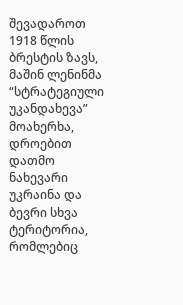შევადაროთ 1918 წლის ბრესტის ზავს, მაშინ ლენინმა “სტრატეგიული უკანდახევა” მოახერხა, დროებით დათმო ნახევარი უკრაინა და ბევრი სხვა ტერიტორია, რომლებიც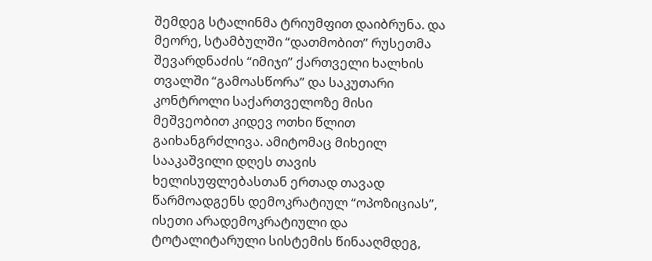შემდეგ სტალინმა ტრიუმფით დაიბრუნა. და მეორე, სტამბულში “დათმობით” რუსეთმა შევარდნაძის “იმიჯი” ქართველი ხალხის თვალში “გამოასწორა” და საკუთარი კონტროლი საქართველოზე მისი მეშვეობით კიდევ ოთხი წლით გაიხანგრძლივა. ამიტომაც მიხეილ სააკაშვილი დღეს თავის ხელისუფლებასთან ერთად თავად წარმოადგენს დემოკრატიულ “ოპოზიციას”, ისეთი არადემოკრატიული და ტოტალიტარული სისტემის წინააღმდეგ,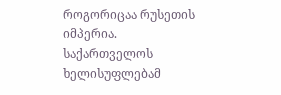როგორიცაა რუსეთის იმპერია. საქართველოს ხელისუფლებამ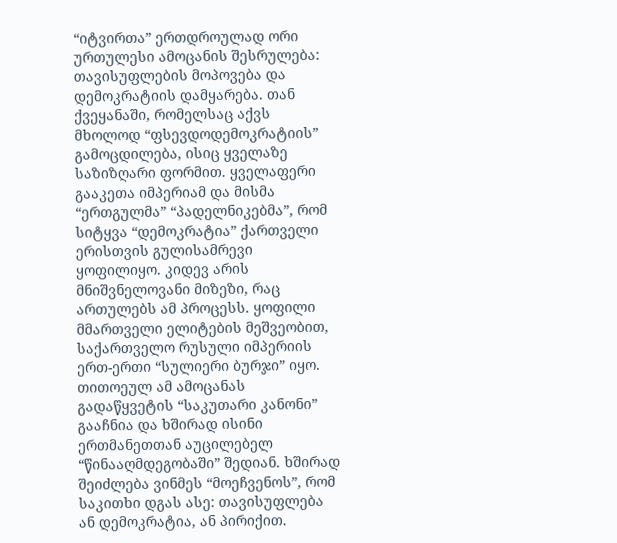“იტვირთა” ერთდროულად ორი ურთულესი ამოცანის შესრულება: თავისუფლების მოპოვება და დემოკრატიის დამყარება. თან ქვეყანაში, რომელსაც აქვს მხოლოდ “ფსევდოდემოკრატიის” გამოცდილება, ისიც ყველაზე საზიზღარი ფორმით. ყველაფერი გააკეთა იმპერიამ და მისმა “ერთგულმა” “პადელნიკებმა”, რომ სიტყვა “დემოკრატია” ქართველი ერისთვის გულისამრევი ყოფილიყო. კიდევ არის მნიშვნელოვანი მიზეზი, რაც ართულებს ამ პროცესს. ყოფილი მმართველი ელიტების მეშვეობით, საქართველო რუსული იმპერიის ერთ-ერთი “სულიერი ბურჯი” იყო. თითოეულ ამ ამოცანას გადაწყვეტის “საკუთარი კანონი” გააჩნია და ხშირად ისინი ერთმანეთთან აუცილებელ “წინააღმდეგობაში” შედიან. ხშირად შეიძლება ვინმეს “მოეჩვენოს”, რომ საკითხი დგას ასე: თავისუფლება ან დემოკრატია, ან პირიქით.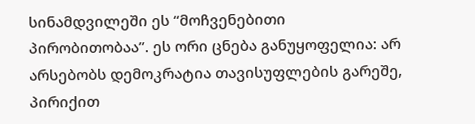სინამდვილეში ეს “მოჩვენებითი პირობითობაა”. ეს ორი ცნება განუყოფელია: არ არსებობს დემოკრატია თავისუფლების გარეშე, პირიქით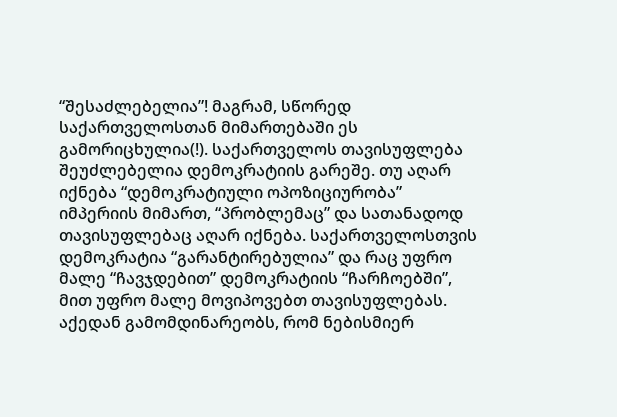“შესაძლებელია”! მაგრამ, სწორედ საქართველოსთან მიმართებაში ეს გამორიცხულია(!). საქართველოს თავისუფლება შეუძლებელია დემოკრატიის გარეშე. თუ აღარ იქნება “დემოკრატიული ოპოზიციურობა” იმპერიის მიმართ, “პრობლემაც” და სათანადოდ თავისუფლებაც აღარ იქნება. საქართველოსთვის დემოკრატია “გარანტირებულია” და რაც უფრო მალე “ჩავჯდებით” დემოკრატიის “ჩარჩოებში”, მით უფრო მალე მოვიპოვებთ თავისუფლებას. აქედან გამომდინარეობს, რომ ნებისმიერ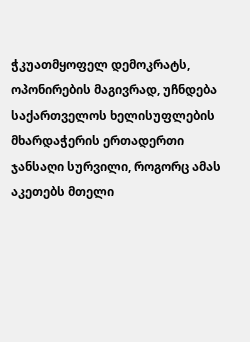ჭკუათმყოფელ დემოკრატს, ოპონირების მაგივრად, უჩნდება საქართველოს ხელისუფლების მხარდაჭერის ერთადერთი ჯანსაღი სურვილი, როგორც ამას აკეთებს მთელი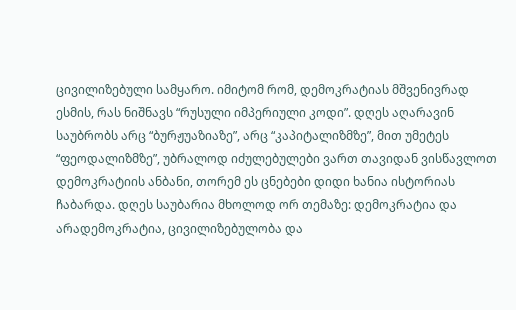ცივილიზებული სამყარო. იმიტომ რომ, დემოკრატიას მშვენივრად ესმის, რას ნიშნავს “რუსული იმპერიული კოდი”. დღეს აღარავინ საუბრობს არც “ბურჟუაზიაზე”, არც “კაპიტალიზმზე”, მით უმეტეს “ფეოდალიზმზე”, უბრალოდ იძულებულები ვართ თავიდან ვისწავლოთ დემოკრატიის ანბანი, თორემ ეს ცნებები დიდი ხანია ისტორიას ჩაბარდა. დღეს საუბარია მხოლოდ ორ თემაზე: დემოკრატია და არადემოკრატია, ცივილიზებულობა და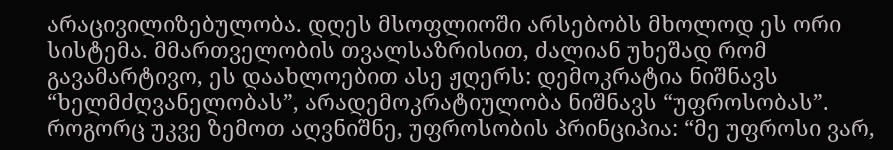არაცივილიზებულობა. დღეს მსოფლიოში არსებობს მხოლოდ ეს ორი სისტემა. მმართველობის თვალსაზრისით, ძალიან უხეშად რომ გავამარტივო, ეს დაახლოებით ასე ჟღერს: დემოკრატია ნიშნავს “ხელმძღვანელობას”, არადემოკრატიულობა ნიშნავს “უფროსობას”. როგორც უკვე ზემოთ აღვნიშნე, უფროსობის პრინციპია: “მე უფროსი ვარ,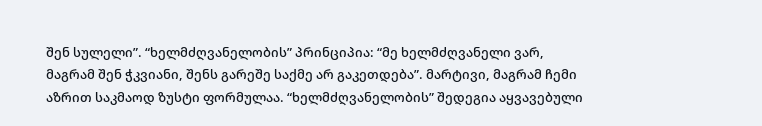შენ სულელი”. “ხელმძღვანელობის” პრინციპია: “მე ხელმძღვანელი ვარ, მაგრამ შენ ჭკვიანი, შენს გარეშე საქმე არ გაკეთდება”. მარტივი, მაგრამ ჩემი აზრით საკმაოდ ზუსტი ფორმულაა. “ხელმძღვანელობის” შედეგია აყვავებული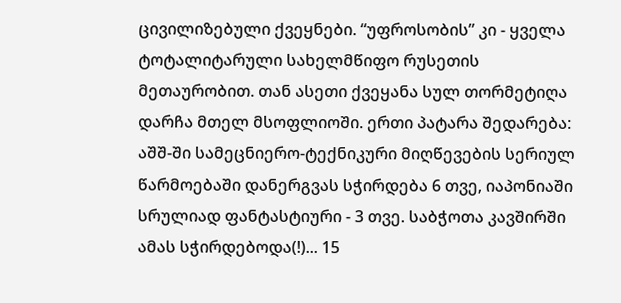ცივილიზებული ქვეყნები. “უფროსობის” კი - ყველა ტოტალიტარული სახელმწიფო რუსეთის მეთაურობით. თან ასეთი ქვეყანა სულ თორმეტიღა დარჩა მთელ მსოფლიოში. ერთი პატარა შედარება: აშშ-ში სამეცნიერო-ტექნიკური მიღწევების სერიულ წარმოებაში დანერგვას სჭირდება 6 თვე, იაპონიაში სრულიად ფანტასტიური - 3 თვე. საბჭოთა კავშირში ამას სჭირდებოდა(!)... 15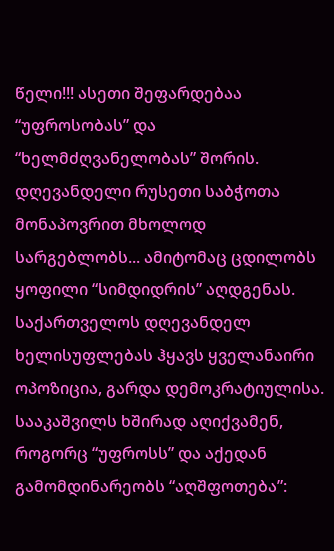წელი!!! ასეთი შეფარდებაა “უფროსობას” და “ხელმძღვანელობას” შორის. დღევანდელი რუსეთი საბჭოთა მონაპოვრით მხოლოდ სარგებლობს... ამიტომაც ცდილობს ყოფილი “სიმდიდრის” აღდგენას.
საქართველოს დღევანდელ ხელისუფლებას ჰყავს ყველანაირი ოპოზიცია, გარდა დემოკრატიულისა. სააკაშვილს ხშირად აღიქვამენ, როგორც “უფროსს” და აქედან გამომდინარეობს “აღშფოთება”: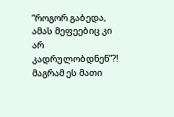“როგორ გაბედა, ამას მეფეებიც კი არ კადრულობდნენ”?! მაგრამ ეს მათი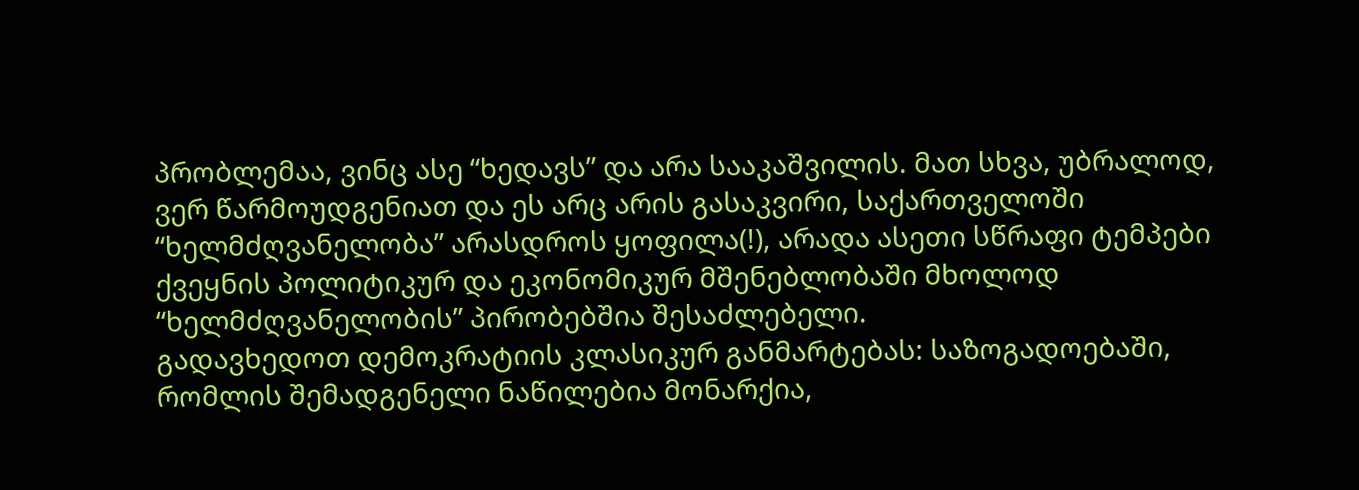პრობლემაა, ვინც ასე “ხედავს” და არა სააკაშვილის. მათ სხვა, უბრალოდ, ვერ წარმოუდგენიათ და ეს არც არის გასაკვირი, საქართველოში “ხელმძღვანელობა” არასდროს ყოფილა(!), არადა ასეთი სწრაფი ტემპები ქვეყნის პოლიტიკურ და ეკონომიკურ მშენებლობაში მხოლოდ “ხელმძღვანელობის” პირობებშია შესაძლებელი.
გადავხედოთ დემოკრატიის კლასიკურ განმარტებას: საზოგადოებაში, რომლის შემადგენელი ნაწილებია მონარქია,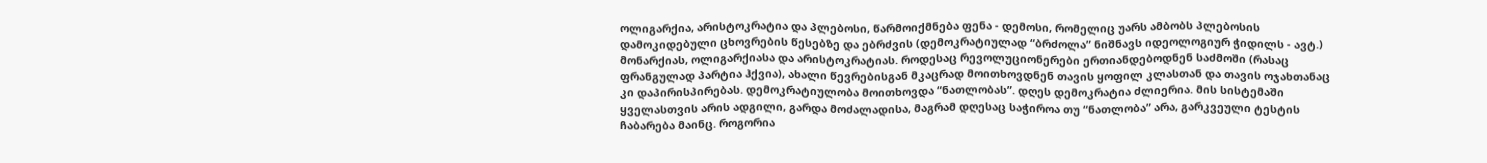ოლიგარქია, არისტოკრატია და პლებოსი, წარმოიქმნება ფენა - დემოსი, რომელიც უარს ამბობს პლებოსის დამოკიდებული ცხოვრების წესებზე და ებრძვის (დემოკრატიულად “ბრძოლა” ნიშნავს იდეოლოგიურ ჭიდილს - ავტ.) მონარქიას, ოლიგარქიასა და არისტოკრატიას. როდესაც რევოლუციონერები ერთიანდებოდნენ საძმოში (რასაც ფრანგულად პარტია ჰქვია), ახალი წევრებისგან მკაცრად მოითხოვდნენ თავის ყოფილ კლასთან და თავის ოჯახთანაც კი დაპირისპირებას. დემოკრატიულობა მოითხოვდა “ნათლობას”. დღეს დემოკრატია ძლიერია. მის სისტემაში ყველასთვის არის ადგილი, გარდა მოძალადისა, მაგრამ დღესაც საჭიროა თუ “ნათლობა” არა, გარკვეული ტესტის ჩაბარება მაინც. როგორია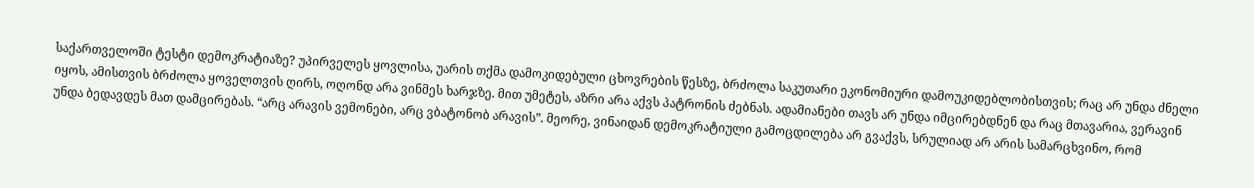საქართველოში ტესტი დემოკრატიაზე? უპირველეს ყოვლისა, უარის თქმა დამოკიდებული ცხოვრების წესზე, ბრძოლა საკუთარი ეკონომიური დამოუკიდებლობისთვის; რაც არ უნდა ძნელი იყოს, ამისთვის ბრძოლა ყოველთვის ღირს, ოღონდ არა ვინმეს ხარჯზე. მით უმეტეს, აზრი არა აქვს პატრონის ძებნას. ადამიანები თავს არ უნდა იმცირებდნენ და რაც მთავარია, ვერავინ უნდა ბედავდეს მათ დამცირებას. “არც არავის ვემონები, არც ვბატონობ არავის”. მეორე, ვინაიდან დემოკრატიული გამოცდილება არ გვაქვს, სრულიად არ არის სამარცხვინო, რომ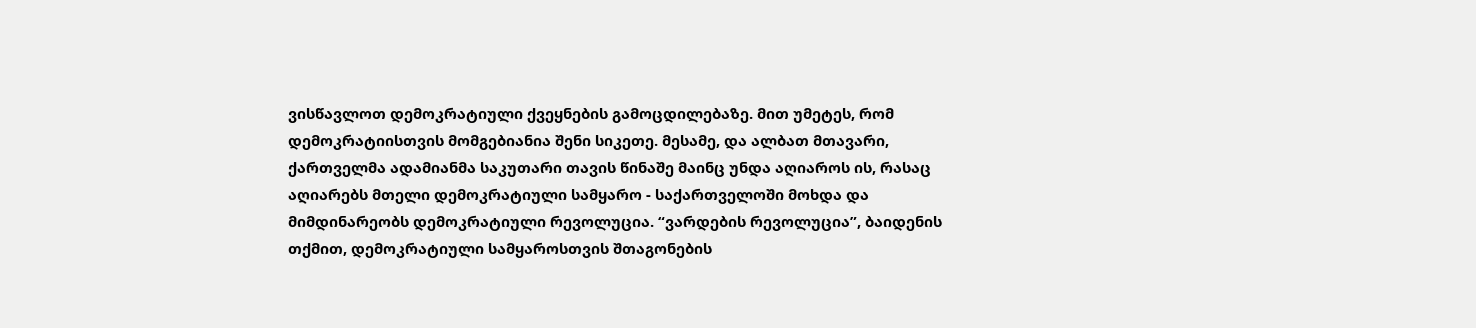ვისწავლოთ დემოკრატიული ქვეყნების გამოცდილებაზე. მით უმეტეს, რომ დემოკრატიისთვის მომგებიანია შენი სიკეთე. მესამე, და ალბათ მთავარი, ქართველმა ადამიანმა საკუთარი თავის წინაშე მაინც უნდა აღიაროს ის, რასაც აღიარებს მთელი დემოკრატიული სამყარო - საქართველოში მოხდა და მიმდინარეობს დემოკრატიული რევოლუცია. “ვარდების რევოლუცია”, ბაიდენის თქმით, დემოკრატიული სამყაროსთვის შთაგონების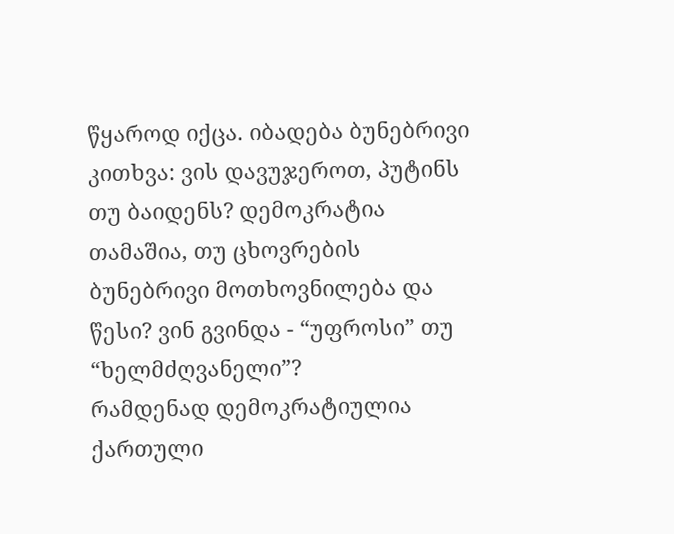წყაროდ იქცა. იბადება ბუნებრივი კითხვა: ვის დავუჯეროთ, პუტინს თუ ბაიდენს? დემოკრატია თამაშია, თუ ცხოვრების ბუნებრივი მოთხოვნილება და წესი? ვინ გვინდა - “უფროსი” თუ “ხელმძღვანელი”?
რამდენად დემოკრატიულია ქართული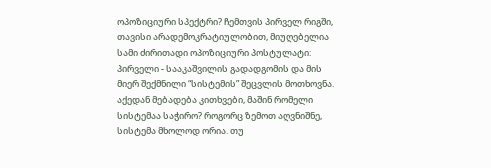ოპოზიციური სპექტრი? ჩემთვის პირველ რიგში, თავისი არადემოკრატიულობით, მიუღებელია სამი ძირითადი ოპოზიციური პოსტულატი: პირველი - სააკაშვილის გადადგომის და მის მიერ შექმნილი “სისტემის” შეცვლის მოთხოვნა. აქედან მებადება კითხვები, მაშინ რომელი სისტემაა საჭირო? როგორც ზემოთ აღვნიშნე, სისტემა მხოლოდ ორია. თუ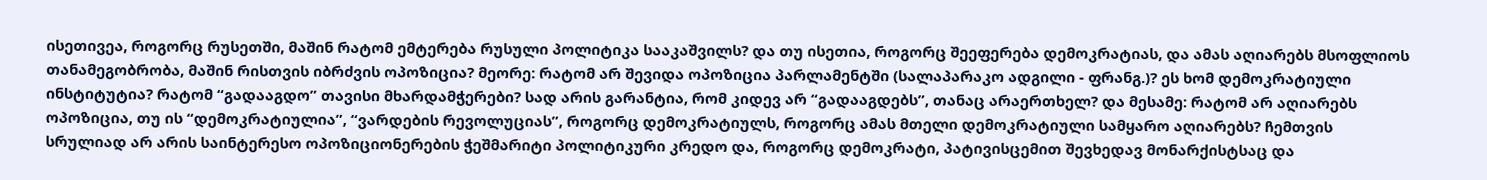ისეთივეა, როგორც რუსეთში, მაშინ რატომ ემტერება რუსული პოლიტიკა სააკაშვილს? და თუ ისეთია, როგორც შეეფერება დემოკრატიას, და ამას აღიარებს მსოფლიოს თანამეგობრობა, მაშინ რისთვის იბრძვის ოპოზიცია? მეორე: რატომ არ შევიდა ოპოზიცია პარლამენტში (სალაპარაკო ადგილი - ფრანგ.)? ეს ხომ დემოკრატიული ინსტიტუტია? რატომ “გადააგდო” თავისი მხარდამჭერები? სად არის გარანტია, რომ კიდევ არ “გადააგდებს”, თანაც არაერთხელ? და მესამე: რატომ არ აღიარებს ოპოზიცია, თუ ის “დემოკრატიულია”, “ვარდების რევოლუციას”, როგორც დემოკრატიულს, როგორც ამას მთელი დემოკრატიული სამყარო აღიარებს? ჩემთვის სრულიად არ არის საინტერესო ოპოზიციონერების ჭეშმარიტი პოლიტიკური კრედო და, როგორც დემოკრატი, პატივისცემით შევხედავ მონარქისტსაც და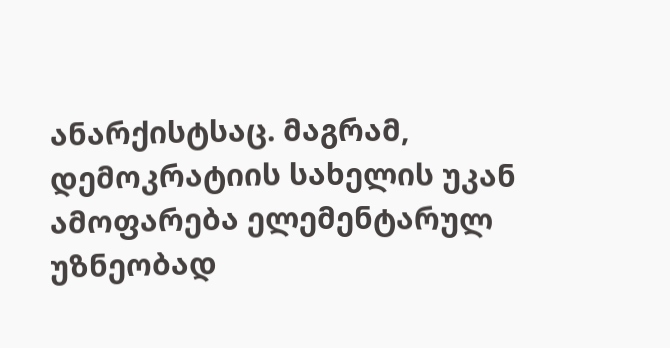ანარქისტსაც. მაგრამ, დემოკრატიის სახელის უკან ამოფარება ელემენტარულ უზნეობად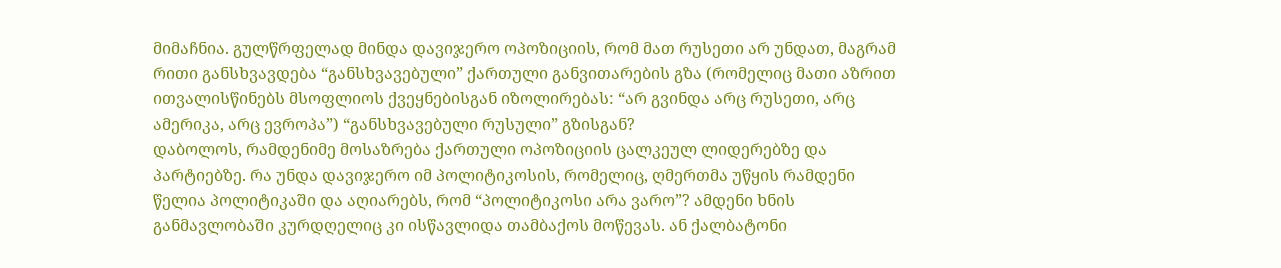მიმაჩნია. გულწრფელად მინდა დავიჯერო ოპოზიციის, რომ მათ რუსეთი არ უნდათ, მაგრამ რითი განსხვავდება “განსხვავებული” ქართული განვითარების გზა (რომელიც მათი აზრით ითვალისწინებს მსოფლიოს ქვეყნებისგან იზოლირებას: “არ გვინდა არც რუსეთი, არც ამერიკა, არც ევროპა”) “განსხვავებული რუსული” გზისგან?
დაბოლოს, რამდენიმე მოსაზრება ქართული ოპოზიციის ცალკეულ ლიდერებზე და პარტიებზე. რა უნდა დავიჯერო იმ პოლიტიკოსის, რომელიც, ღმერთმა უწყის რამდენი წელია პოლიტიკაში და აღიარებს, რომ “პოლიტიკოსი არა ვარო”? ამდენი ხნის განმავლობაში კურდღელიც კი ისწავლიდა თამბაქოს მოწევას. ან ქალბატონი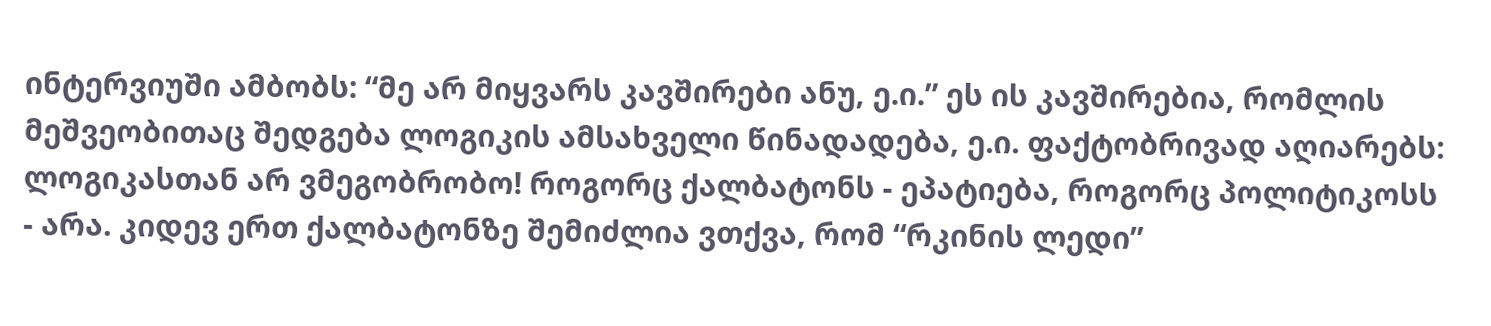ინტერვიუში ამბობს: “მე არ მიყვარს კავშირები ანუ, ე.ი.” ეს ის კავშირებია, რომლის მეშვეობითაც შედგება ლოგიკის ამსახველი წინადადება, ე.ი. ფაქტობრივად აღიარებს: ლოგიკასთან არ ვმეგობრობო! როგორც ქალბატონს - ეპატიება, როგორც პოლიტიკოსს - არა. კიდევ ერთ ქალბატონზე შემიძლია ვთქვა, რომ “რკინის ლედი”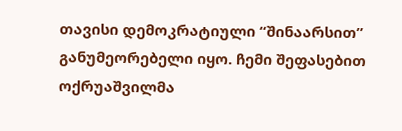თავისი დემოკრატიული “შინაარსით” განუმეორებელი იყო. ჩემი შეფასებით ოქრუაშვილმა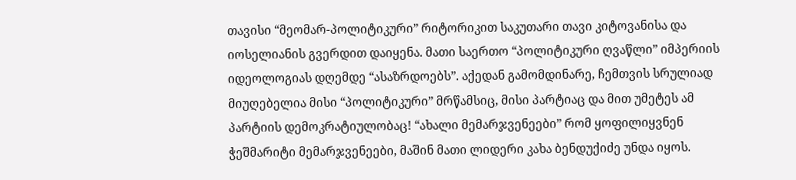თავისი “მეომარ-პოლიტიკური” რიტორიკით საკუთარი თავი კიტოვანისა და იოსელიანის გვერდით დაიყენა. მათი საერთო “პოლიტიკური ღვაწლი” იმპერიის იდეოლოგიას დღემდე “ასაზრდოებს”. აქედან გამომდინარე, ჩემთვის სრულიად მიუღებელია მისი “პოლიტიკური” მრწამსიც, მისი პარტიაც და მით უმეტეს ამ პარტიის დემოკრატიულობაც! “ახალი მემარჯვენეები” რომ ყოფილიყვნენ ჭეშმარიტი მემარჯვენეები, მაშინ მათი ლიდერი კახა ბენდუქიძე უნდა იყოს.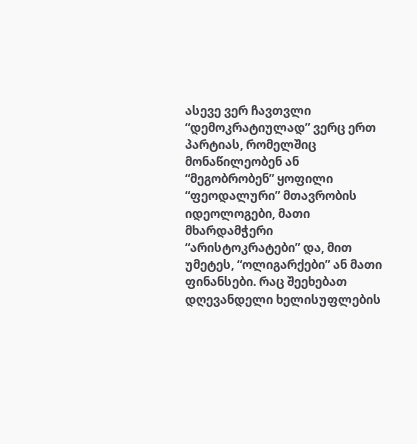ასევე ვერ ჩავთვლი “დემოკრატიულად” ვერც ერთ პარტიას, რომელშიც მონაწილეობენ ან “მეგობრობენ” ყოფილი “ფეოდალური” მთავრობის იდეოლოგები, მათი მხარდამჭერი “არისტოკრატები” და, მით უმეტეს, “ოლიგარქები” ან მათი ფინანსები. რაც შეეხებათ დღევანდელი ხელისუფლების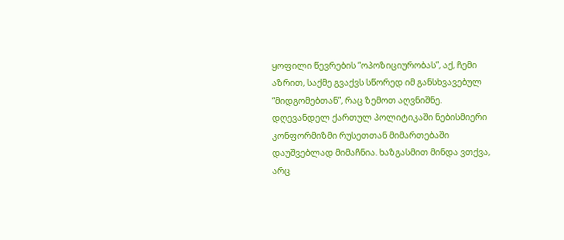ყოფილი წევრების “ოპოზიციურობას”, აქ, ჩემი აზრით, საქმე გვაქვს სწორედ იმ განსხვავებულ “მიდგომებთან”, რაც ზემოთ აღვნიშნე. დღევანდელ ქართულ პოლიტიკაში ნებისმიერი კონფორმიზმი რუსეთთან მიმართებაში დაუშვებლად მიმაჩნია. ხაზგასმით მინდა ვთქვა, არც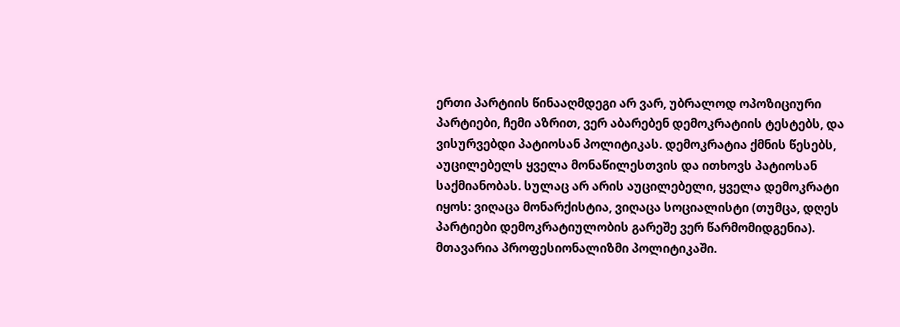ერთი პარტიის წინააღმდეგი არ ვარ, უბრალოდ ოპოზიციური პარტიები, ჩემი აზრით, ვერ აბარებენ დემოკრატიის ტესტებს, და ვისურვებდი პატიოსან პოლიტიკას. დემოკრატია ქმნის წესებს, აუცილებელს ყველა მონაწილესთვის და ითხოვს პატიოსან საქმიანობას. სულაც არ არის აუცილებელი, ყველა დემოკრატი იყოს: ვიღაცა მონარქისტია, ვიღაცა სოციალისტი (თუმცა, დღეს პარტიები დემოკრატიულობის გარეშე ვერ წარმომიდგენია). მთავარია პროფესიონალიზმი პოლიტიკაში.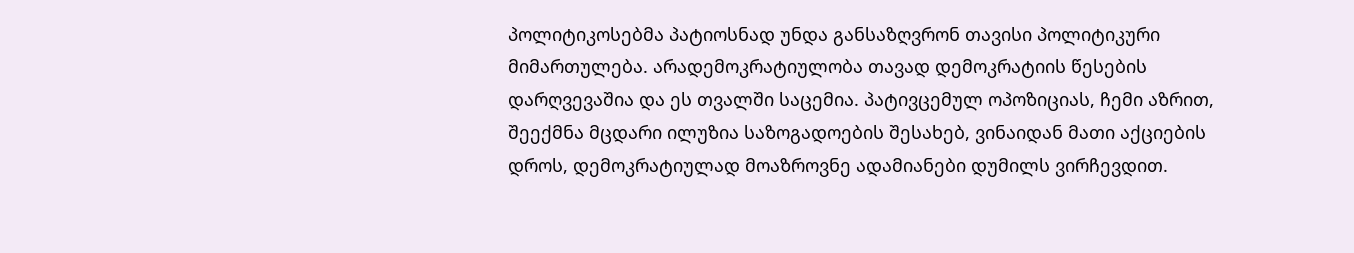პოლიტიკოსებმა პატიოსნად უნდა განსაზღვრონ თავისი პოლიტიკური მიმართულება. არადემოკრატიულობა თავად დემოკრატიის წესების დარღვევაშია და ეს თვალში საცემია. პატივცემულ ოპოზიციას, ჩემი აზრით, შეექმნა მცდარი ილუზია საზოგადოების შესახებ, ვინაიდან მათი აქციების დროს, დემოკრატიულად მოაზროვნე ადამიანები დუმილს ვირჩევდით.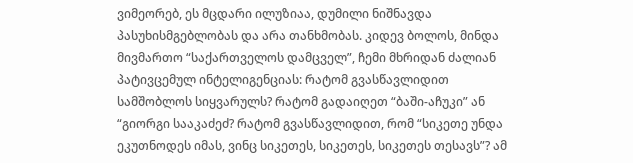ვიმეორებ, ეს მცდარი ილუზიაა, დუმილი ნიშნავდა პასუხისმგებლობას და არა თანხმობას. კიდევ ბოლოს, მინდა მივმართო “საქართველოს დამცველ”, ჩემი მხრიდან ძალიან პატივცემულ ინტელიგენციას: რატომ გვასწავლიდით სამშობლოს სიყვარულს? რატომ გადაიღეთ “ბაში-აჩუკი” ან “გიორგი სააკაძეძ? რატომ გვასწავლიდით, რომ “სიკეთე უნდა ეკუთნოდეს იმას, ვინც სიკეთეს, სიკეთეს, სიკეთეს თესავს”? ამ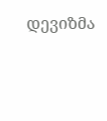დევიზმა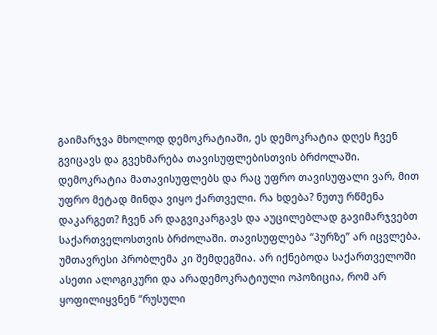გაიმარჯვა მხოლოდ დემოკრატიაში, ეს დემოკრატია დღეს ჩვენ გვიცავს და გვეხმარება თავისუფლებისთვის ბრძოლაში. დემოკრატია მათავისუფლებს და რაც უფრო თავისუფალი ვარ, მით უფრო მეტად მინდა ვიყო ქართველი. რა ხდება? ნუთუ რწმენა დაკარგეთ? ჩვენ არ დაგვიკარგავს და აუცილებლად გავიმარჯვებთ საქართველოსთვის ბრძოლაში. თავისუფლება “პურზე” არ იცვლება.
უმთავრესი პრობლემა კი შემდეგშია. არ იქნებოდა საქართველოში ასეთი ალოგიკური და არადემოკრატიული ოპოზიცია, რომ არ ყოფილიყვნენ “რუსული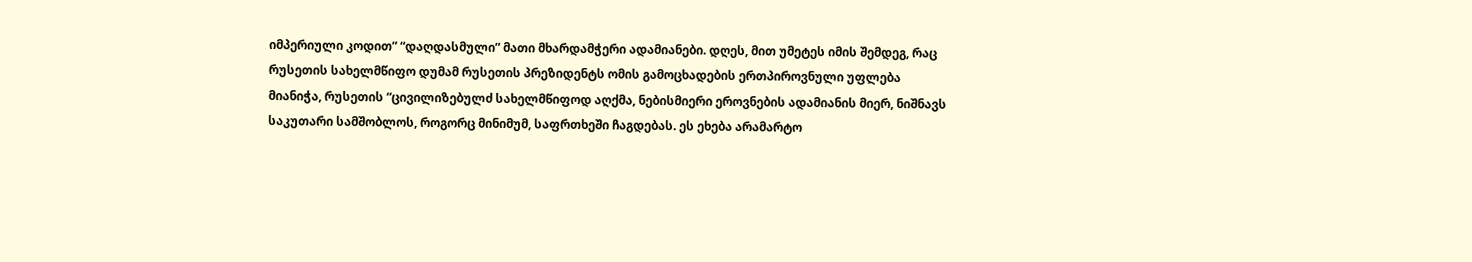იმპერიული კოდით” “დაღდასმული” მათი მხარდამჭერი ადამიანები. დღეს, მით უმეტეს იმის შემდეგ, რაც რუსეთის სახელმწიფო დუმამ რუსეთის პრეზიდენტს ომის გამოცხადების ერთპიროვნული უფლება მიანიჭა, რუსეთის “ცივილიზებულძ სახელმწიფოდ აღქმა, ნებისმიერი ეროვნების ადამიანის მიერ, ნიშნავს საკუთარი სამშობლოს, როგორც მინიმუმ, საფრთხეში ჩაგდებას. ეს ეხება არამარტო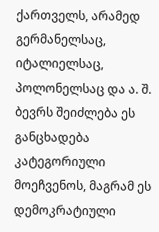ქართველს, არამედ გერმანელსაც, იტალიელსაც, პოლონელსაც და ა. შ. ბევრს შეიძლება ეს განცხადება კატეგორიული მოეჩვენოს, მაგრამ ეს დემოკრატიული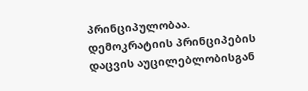პრინციპულობაა. დემოკრატიის პრინციპების დაცვის აუცილებლობისგან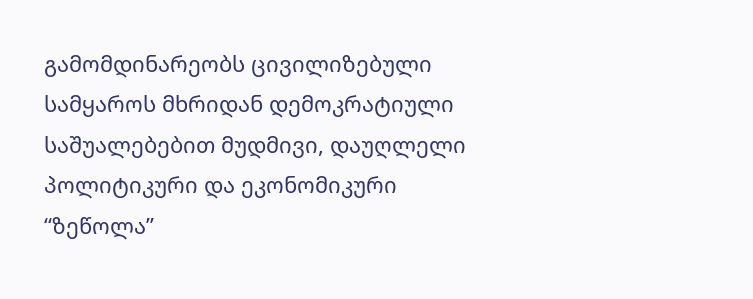გამომდინარეობს ცივილიზებული სამყაროს მხრიდან დემოკრატიული საშუალებებით მუდმივი, დაუღლელი პოლიტიკური და ეკონომიკური “ზეწოლა”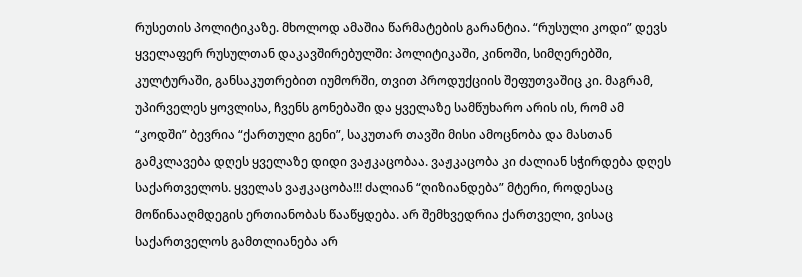რუსეთის პოლიტიკაზე. მხოლოდ ამაშია წარმატების გარანტია. “რუსული კოდი” დევს ყველაფერ რუსულთან დაკავშირებულში: პოლიტიკაში, კინოში, სიმღერებში, კულტურაში, განსაკუთრებით იუმორში, თვით პროდუქციის შეფუთვაშიც კი. მაგრამ, უპირველეს ყოვლისა, ჩვენს გონებაში და ყველაზე სამწუხარო არის ის, რომ ამ “კოდში” ბევრია “ქართული გენი”, საკუთარ თავში მისი ამოცნობა და მასთან გამკლავება დღეს ყველაზე დიდი ვაჟკაცობაა. ვაჟკაცობა კი ძალიან სჭირდება დღეს საქართველოს. ყველას ვაჟკაცობა!!! ძალიან “ღიზიანდება” მტერი, როდესაც მოწინააღმდეგის ერთიანობას წააწყდება. არ შემხვედრია ქართველი, ვისაც საქართველოს გამთლიანება არ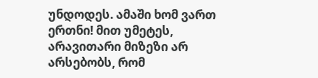უნდოდეს. ამაში ხომ ვართ ერთნი! მით უმეტეს, არავითარი მიზეზი არ არსებობს, რომ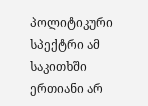პოლიტიკური სპექტრი ამ საკითხში ერთიანი არ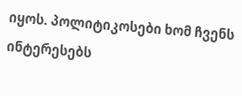იყოს. პოლიტიკოსები ხომ ჩვენს ინტერესებს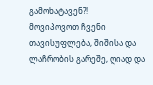გამოხატავენ?!
მოვიპოვოთ ჩვენი თავისუფლება, შიშისა და ლაჩრობის გარეშე, ღიად და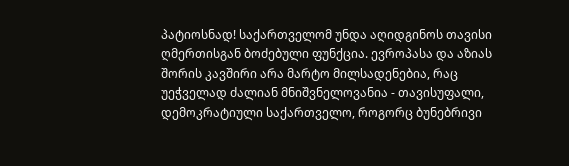პატიოსნად! საქართველომ უნდა აღიდგინოს თავისი ღმერთისგან ბოძებული ფუნქცია. ევროპასა და აზიას შორის კავშირი არა მარტო მილსადენებია, რაც უეჭველად ძალიან მნიშვნელოვანია - თავისუფალი, დემოკრატიული საქართველო, როგორც ბუნებრივი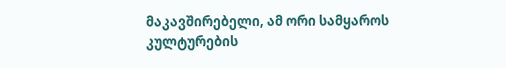მაკავშირებელი, ამ ორი სამყაროს კულტურების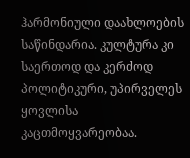ჰარმონიული დაახლოების საწინდარია. კულტურა კი საერთოდ და კერძოდ პოლიტიკური, უპირველეს ყოვლისა კაცთმოყვარეობაა.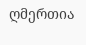ღმერთია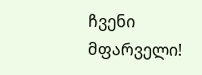ჩვენი მფარველი!